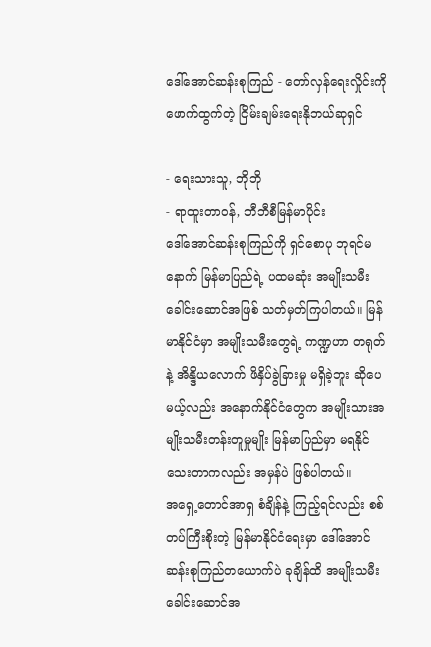ဒေါ်အောင်ဆန်းစုကြည် - တော်လှန်ရေးလှိုင်းကိုဖောက်ထွက်တဲ့ ငြိမ်းချမ်းရေးနိုဘယ်ဆုရှင်

- ရေးသားသူ, ဘိုဘို
- ရာထူးတာဝန်, ဘီဘီစီမြန်မာပိုင်း
ဒေါ်အောင်ဆန်းစုကြည်ကို ရှင်စောပု ဘုရင်မနောက် မြန်မာပြည်ရဲ့ ပထမဆုံး အမျိုးသမီးခေါင်းဆောင်အဖြစ် သတ်မှတ်ကြပါတယ်။ မြန်မာနိုင်ငံမှာ အမျိုးသမီးတွေရဲ့ ကဏ္ဍဟာ တရုတ်နဲ့ အိန္ဒိယလောက် ဖိနှိပ်ခွဲခြားမှု မရှိခဲ့ဘူး ဆိုပေမယ့်လည်း အနောက်နိုင်ငံတွေက အမျိုးသားအမျိုးသမီးတန်းတူမှုမျိုး မြန်မာပြည်မှာ မရနိုင်သေးတာကလည်း အမှန်ပဲ ဖြစ်ပါတယ်။
အရှေ့တောင်အာရှ စံချိန်နဲ့ ကြည့်ရင်လည်း စစ်တပ်ကြီးစိုးတဲ့ မြန်မာနိုင်ငံရေးမှာ ဒေါ်အောင်ဆန်းစုကြည်တယောက်ပဲ ခုချိန်ထိ အမျိုးသမီးခေါင်းဆောင်အ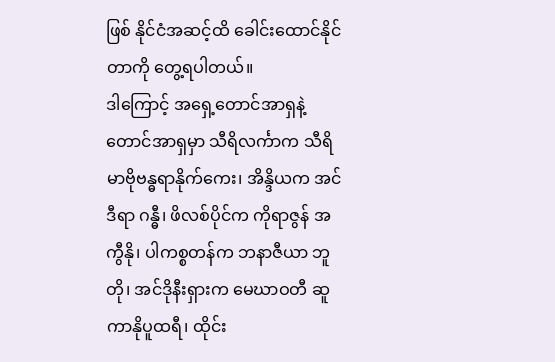ဖြစ် နိုင်ငံအဆင့်ထိ ခေါင်းထောင်နိုင်တာကို တွေ့ရပါတယ်။
ဒါကြောင့် အရှေ့တောင်အာရှနဲ့ တောင်အာရှမှာ သီရိလင်္ကာက သီရိမာဗိုဗန္ဓရာနိုက်ကေး၊ အိန္ဒိယက အင်ဒီရာ ဂန္ဓီ၊ ဖိလစ်ပိုင်က ကိုရာဇွန် အကွီနို၊ ပါကစ္စတန်က ဘနာဇီယာ ဘူတို၊ အင်ဒိုနီးရှားက မေဃာဝတီ ဆူကာနိုပူထရီ၊ ထိုင်း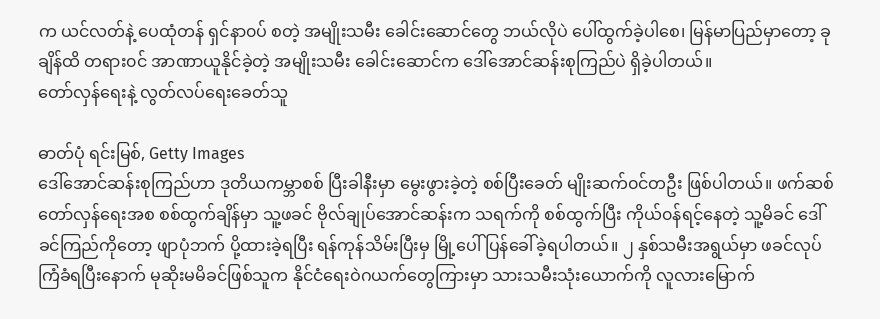က ယင်လတ်နဲ့ ပေထုံတန် ရှင်နာ၀ပ် စတဲ့ အမျိုးသမီး ခေါင်းဆောင်တွေ ဘယ်လိုပဲ ပေါ်ထွက်ခဲ့ပါစေ၊ မြန်မာပြည်မှာတော့ ခုချိန်ထိ တရား၀င် အာဏာယူနိုင်ခဲ့တဲ့ အမျိုးသမီး ခေါင်းဆောင်က ဒေါ်အောင်ဆန်းစုကြည်ပဲ ရှိခဲ့ပါတယ်။
တော်လှန်ရေးနဲ့ လွတ်လပ်ရေးခေတ်သူ

ဓာတ်ပုံ ရင်းမြစ်, Getty Images
ဒေါ်အောင်ဆန်းစုကြည်ဟာ ဒုတိယကမ္ဘာစစ် ပြီးခါနီးမှာ မွေးဖွားခဲ့တဲ့ စစ်ပြီးခေတ် မျိုးဆက်၀င်တဦး ဖြစ်ပါတယ်။ ဖက်ဆစ်တော်လှန်ရေးအစ စစ်ထွက်ချိန်မှာ သူ့ဖခင် ဗိုလ်ချုပ်အောင်ဆန်းက သရက်ကို စစ်ထွက်ပြီး ကိုယ်၀န်ရင့်နေတဲ့ သူ့မိခင် ဒေါ်ခင်ကြည်ကိုတော့ ဖျာပုံဘက် ပို့ထားခဲ့ရပြီး ရန်ကုန်သိမ်းပြီးမှ မြို့ပေါ် ပြန်ခေါ်ခဲ့ရပါတယ်။ ၂ နှစ်သမီးအရွယ်မှာ ဖခင်လုပ်ကြံခံရပြီးနောက် မုဆိုးမမိခင်ဖြစ်သူက နိုင်ငံရေးဝဲဂယက်တွေကြားမှာ သားသမီးသုံးယောက်ကို လူလားမြောက်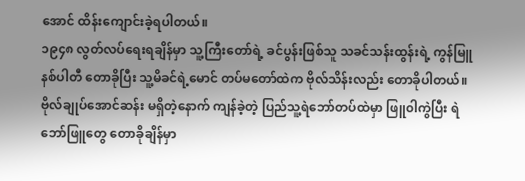အောင် ထိန်းကျောင်းခဲ့ရပါတယ်။
၁၉၄၈ လွတ်လပ်ရေးရချိန်မှာ သူ့ကြီးတော်ရဲ့ ခင်ပွန်းဖြစ်သူ သခင်သန်းထွန်းရဲ့ ကွန်မြူနစ်ပါတီ တောခိုပြီး သူ့မိခင်ရဲ့မောင် တပ်မတော်ထဲက ဗိုလ်သိန်းလည်း တောခိုပါတယ်။ ဗိုလ်ချုပ်အောင်ဆန်း မရှိတဲ့နောက် ကျန်ခဲ့တဲ့ ပြည်သူ့ရဲဘော်တပ်ထဲမှာ ဖြူ၀ါကွဲပြီး ရဲဘော်ဖြူတွေ တောခိုချိန်မှာ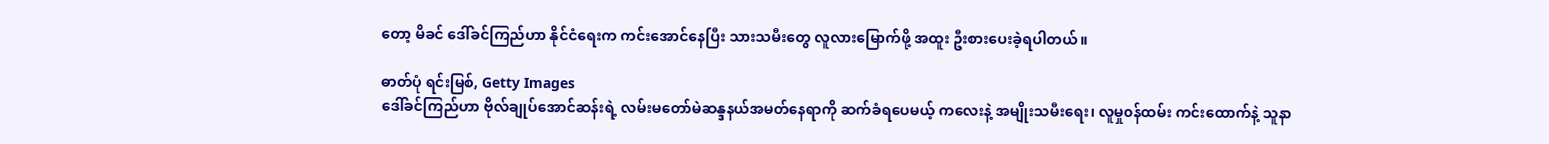တော့ မိခင် ဒေါ်ခင်ကြည်ဟာ နိုင်ငံရေးက ကင်းအောင်နေပြီး သားသမီးတွေ လူလားမြောက်ဖို့ အထူး ဦးစားပေးခဲ့ရပါတယ်။

ဓာတ်ပုံ ရင်းမြစ်, Getty Images
ဒေါ်ခင်ကြည်ဟာ ဗိုလ်ချုပ်အောင်ဆန်းရဲ့ လမ်းမတော်မဲဆန္ဒနယ်အမတ်နေရာကို ဆက်ခံရပေမယ့် ကလေးနဲ့ အမျိုးသမီးရေး၊ လူမှု၀န်ထမ်း ကင်းထောက်နဲ့ သူနာ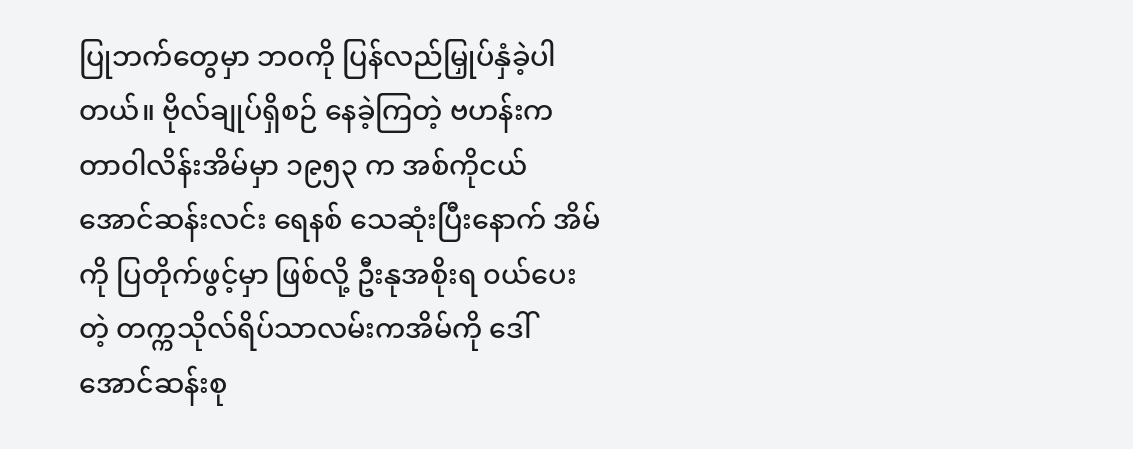ပြုဘက်တွေမှာ ဘ၀ကို ပြန်လည်မြှုပ်နှံခဲ့ပါတယ်။ ဗိုလ်ချုပ်ရှိစဉ် နေခဲ့ကြတဲ့ ဗဟန်းက တာ၀ါလိန်းအိမ်မှာ ၁၉၅၃ က အစ်ကိုငယ် အောင်ဆန်းလင်း ရေနစ် သေဆုံးပြီးနောက် အိမ်ကို ပြတိုက်ဖွင့်မှာ ဖြစ်လို့ ဦးနုအစိုးရ ၀ယ်ပေးတဲ့ တက္ကသိုလ်ရိပ်သာလမ်းကအိမ်ကို ဒေါ်အောင်ဆန်းစု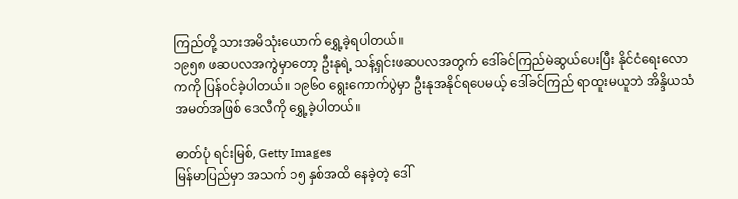ကြည်တို့ သားအမိသုံးယောက် ရွှေ့ခဲ့ရပါတယ်။
၁၉၅၈ ဖဆပလအကွဲမှာတော့ ဦးနုရဲ့ သန့်ရှင်းဖဆပလအတွက် ဒေါ်ခင်ကြည်မဲဆွယ်ပေးပြီး နိုင်ငံရေးလောကကို ပြန်၀င်ခဲ့ပါတယ်။ ၁၉၆၀ ရွေးကောက်ပွဲမှာ ဦးနုအနိုင်ရပေမယ့် ဒေါ်ခင်ကြည် ရာထူးမယူဘဲ အိန္ဒိယသံအမတ်အဖြစ် ဒေလီကို ရွှေ့ခဲ့ပါတယ်။

ဓာတ်ပုံ ရင်းမြစ်, Getty Images
မြန်မာပြည်မှာ အသက် ၁၅ နှစ်အထိ နေခဲ့တဲ့ ဒေါ်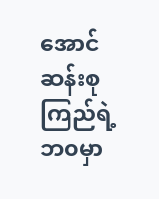အောင်ဆန်းစုကြည်ရဲ့ ဘ၀မှာ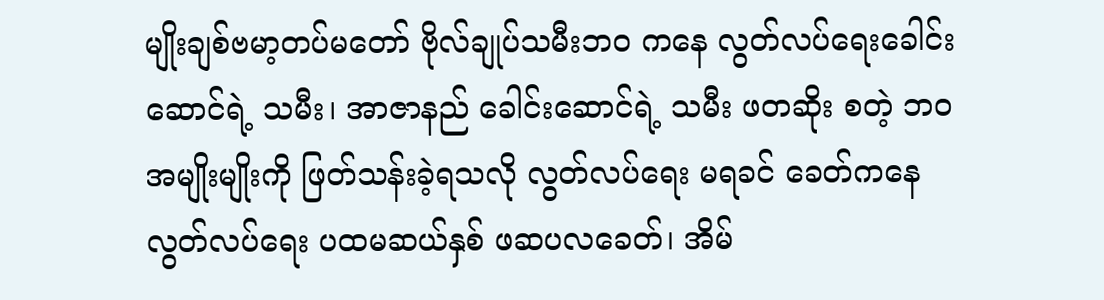မျိုးချစ်ဗမာ့တပ်မတော် ဗိုလ်ချုပ်သမီးဘ၀ ကနေ လွတ်လပ်ရေးခေါင်းဆောင်ရဲ့ သမီး၊ အာဇာနည် ခေါင်းဆောင်ရဲ့ သမီး ဖတဆိုး စတဲ့ ဘ၀ အမျိုးမျိုးကို ဖြတ်သန်းခဲ့ရသလို လွတ်လပ်ရေး မရခင် ခေတ်ကနေ လွတ်လပ်ရေး ပထမဆယ်နှစ် ဖဆပလခေတ်၊ အိမ်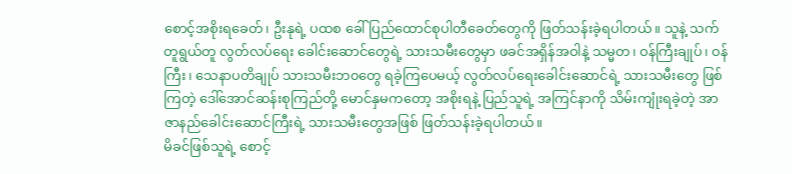စောင့်အစိုးရခေတ်၊ ဦးနုရဲ့ ပထစ ခေါ် ပြည်ထောင်စုပါတီခေတ်တွေကို ဖြတ်သန်းခဲ့ရပါတယ်။ သူနဲ့ သက်တူရွယ်တူ လွတ်လပ်ရေး ခေါင်းဆောင်တွေရဲ့ သားသမီးတွေမှာ ဖခင်အရှိန်အဝါနဲ့ သမ္မတ၊ ဝန်ကြီးချုပ်၊ ဝန်ကြီး၊ သေနာပတိချုပ် သားသမီးဘ၀တွေ ရခဲ့ကြပေမယ့် လွတ်လပ်ရေးခေါင်းဆောင်ရဲ့ သားသမီးတွေ ဖြစ်ကြတဲ့ ဒေါ်အောင်ဆန်းစုကြည်တို့ မောင်နှမကတော့ အစိုးရနဲ့ ပြည်သူရဲ့ အကြင်နာကို သိမ်းကျုံးရခဲ့တဲ့ အာဇာနည်ခေါင်းဆောင်ကြီးရဲ့ သားသမီးတွေအဖြစ် ဖြတ်သန်းခဲ့ရပါတယ်။
မိခင်ဖြစ်သူရဲ့ စောင့်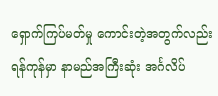ရှောက်ကြပ်မတ်မှု ကောင်းတဲ့အတွက်လည်း ရန်ကုန်မှာ နာမည်အကြီးဆုံး အင်္ဂလိပ်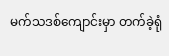မက်သဒစ်ကျောင်းမှာ တက်ခဲ့ရုံ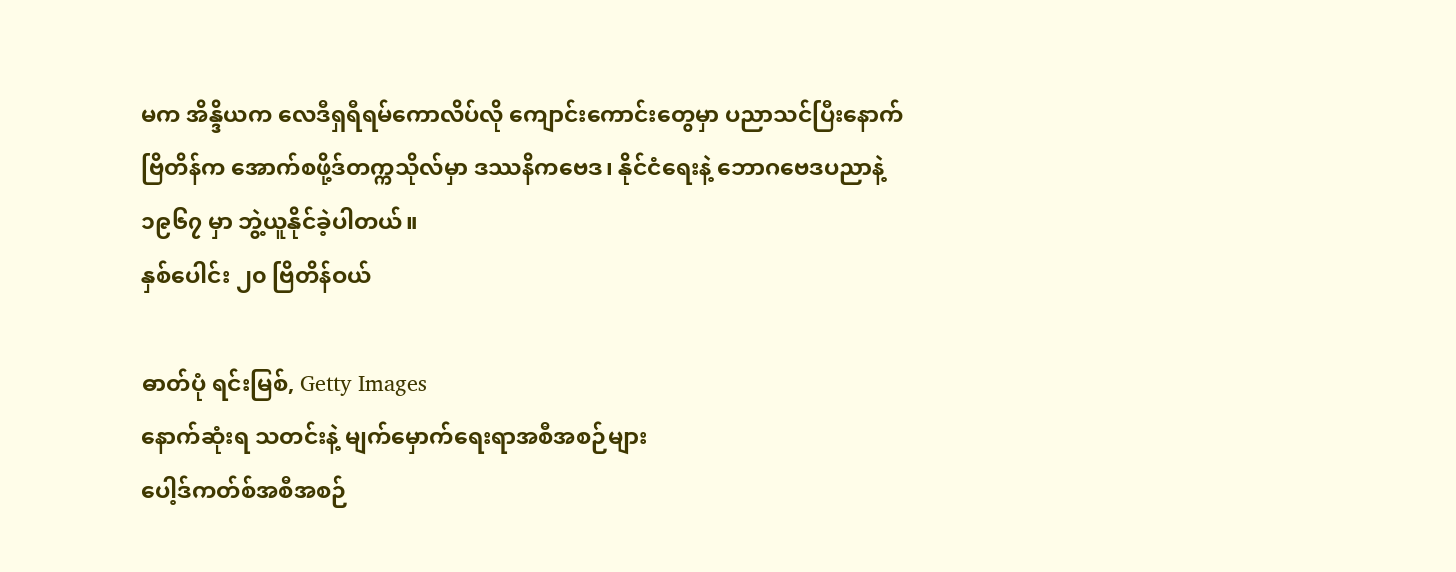မက အိန္ဒိယက လေဒီရှရီရမ်ကောလိပ်လို ကျောင်းကောင်းတွေမှာ ပညာသင်ပြီးနောက် ဗြိတိန်က အောက်စဖို့ဒ်တက္ကသိုလ်မှာ ဒဿနိကဗေဒ၊ နိုင်ငံရေးနဲ့ ဘောဂဗေဒပညာနဲ့ ၁၉၆၇ မှာ ဘွဲ့ယူနိုင်ခဲ့ပါတယ်။
နှစ်ပေါင်း ၂၀ ဗြိတိန်ဝယ်

ဓာတ်ပုံ ရင်းမြစ်, Getty Images
နောက်ဆုံးရ သတင်းနဲ့ မျက်မှောက်ရေးရာအစီအစဉ်များ
ပေါ့ဒ်ကတ်စ်အစီအစဉ်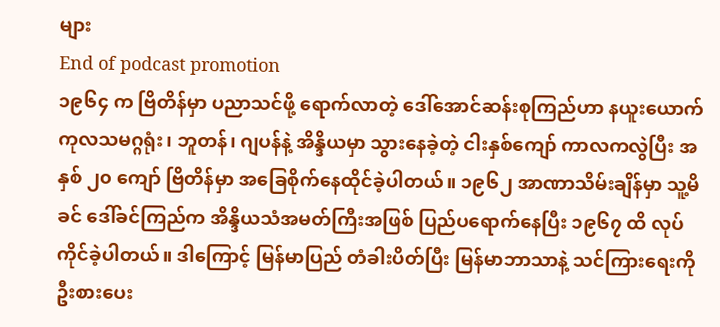များ
End of podcast promotion
၁၉၆၄ က ဗြိတိန်မှာ ပညာသင်ဖို့ ရောက်လာတဲ့ ဒေါ်အောင်ဆန်းစုကြည်ဟာ နယူးယောက် ကုလသမဂ္ဂရုံး၊ ဘူတန်၊ ဂျပန်နဲ့ အိန္ဒိယမှာ သွားနေခဲ့တဲ့ ငါးနှစ်ကျော် ကာလကလွဲပြီး အနှစ် ၂၀ ကျော် ဗြိတိန်မှာ အခြေစိုက်နေထိုင်ခဲ့ပါတယ်။ ၁၉၆၂ အာဏာသိမ်းချိန်မှာ သူ့မိခင် ဒေါ်ခင်ကြည်က အိန္ဒိယသံအမတ်ကြီးအဖြစ် ပြည်ပရောက်နေပြီး ၁၉၆၇ ထိ လုပ်ကိုင်ခဲ့ပါတယ်။ ဒါကြောင့် မြန်မာပြည် တံခါးပိတ်ပြီး မြန်မာဘာသာနဲ့ သင်ကြားရေးကို ဦးစားပေး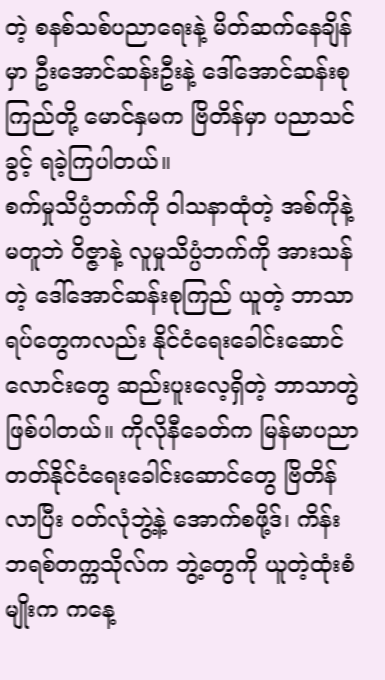တဲ့ စနစ်သစ်ပညာရေးနဲ့ မိတ်ဆက်နေချိန်မှာ ဦးအောင်ဆန်းဦးနဲ့ ဒေါ်အောင်ဆန်းစုကြည်တို့ မောင်နှမက ဗြိတိန်မှာ ပညာသင်ခွင့် ရခဲ့ကြပါတယ်။
စက်မှုသိပ္ပံဘက်ကို ၀ါသနာထုံတဲ့ အစ်ကိုနဲ့ မတူဘဲ ဝိဇ္ဇာနဲ့ လူမှုသိပ္ပံဘက်ကို အားသန်တဲ့ ဒေါ်အောင်ဆန်းစုကြည် ယူတဲ့ ဘာသာရပ်တွေကလည်း နိုင်ငံရေးခေါင်းဆောင်လောင်းတွေ ဆည်းပူးလေ့ရှိတဲ့ ဘာသာတွဲ ဖြစ်ပါတယ်။ ကိုလိုနီခေတ်က မြန်မာပညာတတ်နိုင်ငံရေးခေါင်းဆောင်တွေ ဗြိတိန်လာပြီး ဝတ်လုံဘွဲ့နဲ့ အောက်စဖို့ဒ်၊ ကိန်းဘရစ်တက္ကသိုလ်က ဘွဲ့တွေကို ယူတဲ့ထုံးစံမျိုးက ကနေ့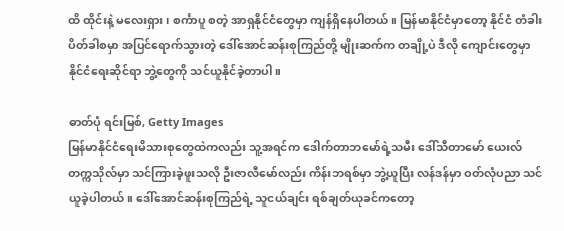ထိ ထိုင်းနဲ့ မလေးရှား၊ စင်္ကာပူ စတဲ့ အာရှနိုင်ငံတွေမှာ ကျန်ရှိနေပါတယ်။ မြန်မာနိုင်ငံမှာတော့ နိုင်ငံ တံခါးပိတ်ခါစမှာ အပြင်ရောက်သွားတဲ့ ဒေါ်အောင်ဆန်းစုကြည်တို့ မျိုးဆက်က တချို့ပဲ ဒီလို ကျောင်းတွေမှာ နိုင်ငံရေးဆိုင်ရာ ဘွဲ့တွေကို သင်ယူနိုင်ခဲ့တာပါ။

ဓာတ်ပုံ ရင်းမြစ်, Getty Images
မြန်မာနိုင်ငံရေးမိသားစုတွေထဲကလည်း သူ့အရင်က ဒေါက်တာဘမော်ရဲ့သမီး ဒေါ်သီတာမော် ယေးလ်တက္ကသိုလ်မှာ သင်ကြားခဲ့ဖူးသလို ဦးဇာလီမော်လည်း ကိန်းဘရစ်မှာ ဘွဲ့ယူပြီး လန်ဒန်မှာ ဝတ်လုံပညာ သင်ယူခဲ့ပါတယ်။ ဒေါ်အောင်ဆန်းစုကြည်ရဲ့ သူငယ်ချင်း ရစ်ချတ်ယုခင်ကတော့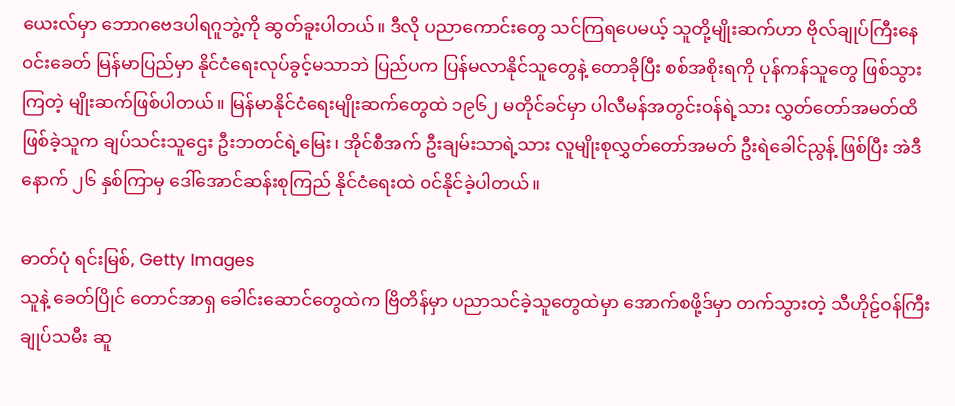ယေးလ်မှာ ဘောဂဗေဒပါရဂူဘွဲ့ကို ဆွတ်ခူးပါတယ်။ ဒီလို ပညာကောင်းတွေ သင်ကြရပေမယ့် သူတို့မျိုးဆက်ဟာ ဗိုလ်ချုပ်ကြီးနေ၀င်းခေတ် မြန်မာပြည်မှာ နိုင်ငံရေးလုပ်ခွင့်မသာဘဲ ပြည်ပက ပြန်မလာနိုင်သူတွေနဲ့ တောခိုပြီး စစ်အစိုးရကို ပုန်ကန်သူတွေ ဖြစ်သွားကြတဲ့ မျိုးဆက်ဖြစ်ပါတယ်။ မြန်မာနိုင်ငံရေးမျိုးဆက်တွေထဲ ၁၉၆၂ မတိုင်ခင်မှာ ပါလီမန်အတွင်းဝန်ရဲ့သား လွှတ်တော်အမတ်ထိ ဖြစ်ခဲ့သူက ချပ်သင်းသူဌေး ဦးဘတင်ရဲ့မြေး၊ အိုင်စီအက် ဦးချမ်းသာရဲ့သား လူမျိုးစုလွှတ်တော်အမတ် ဦးရဲခေါင်ညွန့် ဖြစ်ပြီး အဲဒီနောက် ၂၆ နှစ်ကြာမှ ဒေါ်အောင်ဆန်းစုကြည် နိုင်ငံရေးထဲ ၀င်နိုင်ခဲ့ပါတယ်။

ဓာတ်ပုံ ရင်းမြစ်, Getty Images
သူနဲ့ ခေတ်ပြိုင် တောင်အာရှ ခေါင်းဆောင်တွေထဲက ဗြိတိန်မှာ ပညာသင်ခဲ့သူတွေထဲမှာ အောက်စဖို့ဒ်မှာ တက်သွားတဲ့ သီဟိုဠ်ဝန်ကြီးချုပ်သမီး ဆူ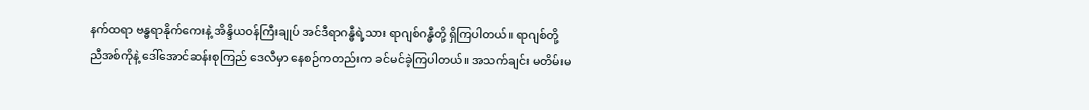နက်ထရာ ဗန္ဓရာနိုက်ကေးနဲ့ အိန္ဒိယဝန်ကြီးချုပ် အင်ဒီရာဂန္ဓီရဲ့သား ရာဂျစ်ဂန္ဓီတို့ ရှိကြပါတယ်။ ရာဂျစ်တို့ ညီအစ်ကိုနဲ့ ဒေါ်အောင်ဆန်းစုကြည် ဒေလီမှာ နေစဉ်ကတည်းက ခင်မင်ခဲ့ကြပါတယ်။ အသက်ချင်း မတိမ်းမ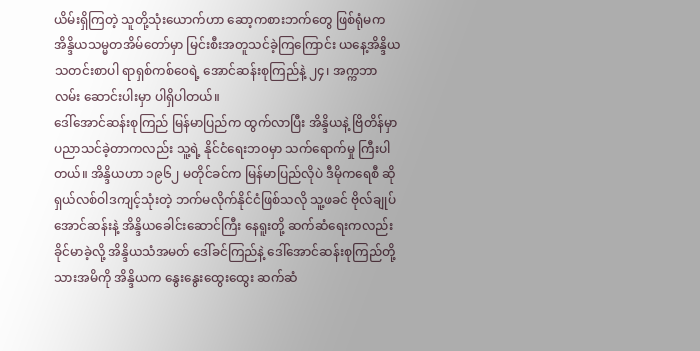ယိမ်းရှိကြတဲ့ သူတို့သုံးယောက်ဟာ ဆော့ကစားဘက်တွေ ဖြစ်ရုံမက အိန္ဒိယသမ္မတအိမ်တော်မှာ မြင်းစီးအတူသင်ခဲ့ကြကြောင်း ယနေ့အိန္ဒိယ သတင်းစာပါ ရာရှစ်ကစ်၀ေရဲ့ အောင်ဆန်းစုကြည်နဲ့ ၂၄၊ အက္ကဘာလမ်း ဆောင်းပါးမှာ ပါရှိပါတယ်။
ဒေါ်အောင်ဆန်းစုကြည် မြန်မာပြည်က ထွက်လာပြီး အိန္ဒိယနဲ့ ဗြိတိန်မှာ ပညာသင်ခဲ့တာကလည်း သူ့ရဲ့ နိုင်ငံရေးဘ၀မှာ သက်ရောက်မှု ကြီးပါတယ်။ အိန္ဒိယဟာ ၁၉၆၂ မတိုင်ခင်က မြန်မာပြည်လိုပဲ ဒီမိုကရေစီ ဆိုရှယ်လစ်ဝါဒကျင့်သုံးတဲ့ ဘက်မလိုက်နိုင်ငံဖြစ်သလို သူ့ဖခင် ဗိုလ်ချုပ်အောင်ဆန်းနဲ့ အိန္ဒိယခေါင်းဆောင်ကြီး နေရူးတို့ ဆက်ဆံရေးကလည်း ခိုင်မာခဲ့လို့ အိန္ဒိယသံအမတ် ဒေါ်ခင်ကြည်နဲ့ ဒေါ်အောင်ဆန်းစုကြည်တို့ သားအမိကို အိန္ဒိယက နွေးနွေးထွေးထွေး ဆက်ဆံ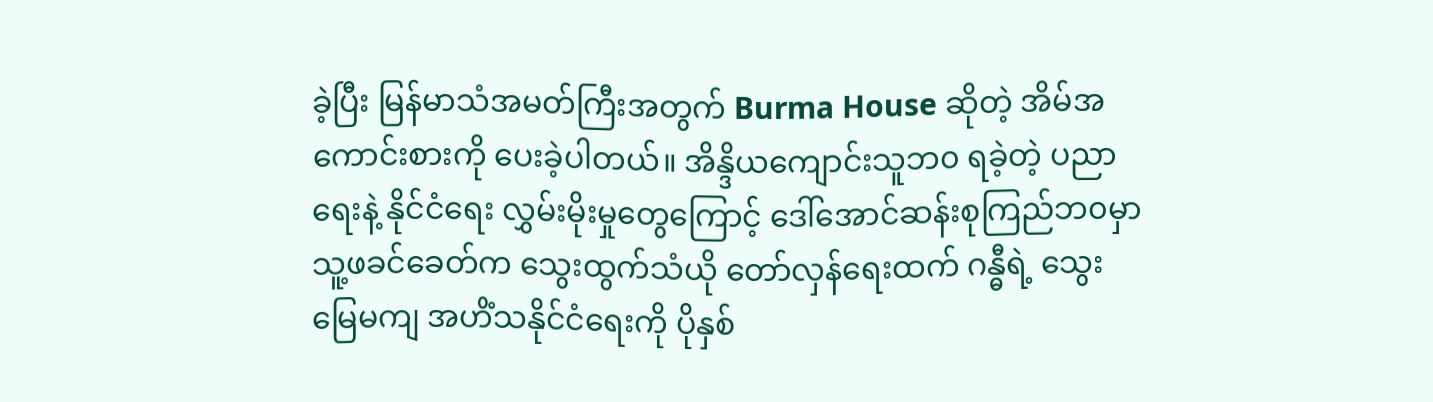ခဲ့ပြီး မြန်မာသံအမတ်ကြီးအတွက် Burma House ဆိုတဲ့ အိမ်အကောင်းစားကို ပေးခဲ့ပါတယ်။ အိန္ဒိယကျောင်းသူဘ၀ ရခဲ့တဲ့ ပညာရေးနဲ့ နိုင်ငံရေး လွှမ်းမိုးမှုတွေကြောင့် ဒေါ်အောင်ဆန်းစုကြည်ဘ၀မှာ သူ့ဖခင်ခေတ်က သွေးထွက်သံယို တော်လှန်ရေးထက် ဂန္ဓီရဲ့ သွေးမြေမကျ အဟိံသနိုင်ငံရေးကို ပိုနှစ်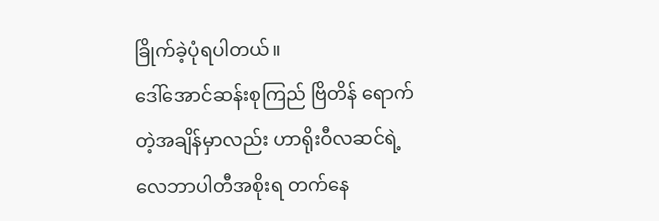ခြိုက်ခဲ့ပုံရပါတယ်။
ဒေါ်အောင်ဆန်းစုကြည် ဗြိတိန် ရောက်တဲ့အချိန်မှာလည်း ဟာရိုးဝီလဆင်ရဲ့ လေဘာပါတီအစိုးရ တက်နေ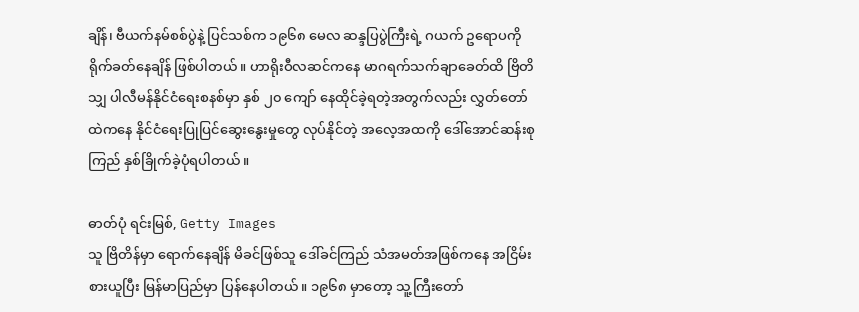ချိန်၊ ဗီယက်နမ်စစ်ပွဲနဲ့ ပြင်သစ်က ၁၉၆၈ မေလ ဆန္ဒပြပွဲကြီးရဲ့ ဂယက် ဥရောပကို ရိုက်ခတ်နေချိန် ဖြစ်ပါတယ်။ ဟာရိုးဝီလဆင်ကနေ မာဂရက်သက်ချာခေတ်ထိ ဗြိတိသျှ ပါလီမန်နိုင်ငံရေးစနစ်မှာ နှစ် ၂၀ ကျော် နေထိုင်ခဲ့ရတဲ့အတွက်လည်း လွှတ်တော်ထဲကနေ နိုင်ငံရေးပြုပြင်ဆွေးနွေးမှုတွေ လုပ်နိုင်တဲ့ အလေ့အထကို ဒေါ်အောင်ဆန်းစုကြည် နှစ်ခြိုက်ခဲ့ပုံရပါတယ်။

ဓာတ်ပုံ ရင်းမြစ်, Getty Images
သူ ဗြိတိန်မှာ ရောက်နေချိန် မိခင်ဖြစ်သူ ဒေါ်ခင်ကြည် သံအမတ်အဖြစ်ကနေ အငြိမ်းစားယူပြီး မြန်မာပြည်မှာ ပြန်နေပါတယ်။ ၁၉၆၈ မှာတော့ သူ့ကြီးတော်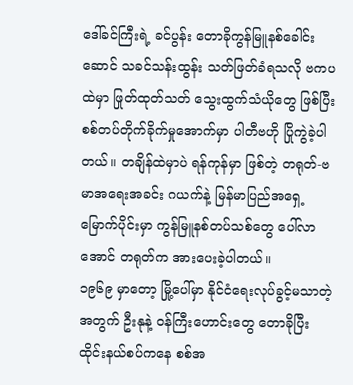ဒေါ်ခင်ကြီးရဲ့ ခင်ပွန်း တောခိုကွန်မြူနစ်ခေါင်းဆောင် သခင်သန်းထွန်း သတ်ဖြတ်ခံရသလို ဗကပထဲမှာ ဖြုတ်ထုတ်သတ် သွေးထွက်သံယိုတွေ ဖြစ်ပြီး စစ်တပ်တိုက်ခိုက်မှုအောက်မှာ ပါတီဗဟို ပြိုကွဲခဲ့ပါတယ်။ တချိန်ထဲမှာပဲ ရန်ကုန်မှာ ဖြစ်တဲ့ တရုတ်-ဗမာအရေးအခင်း ဂယက်နဲ့ မြန်မာပြည်အရှေ့မြောက်ပိုင်းမှာ ကွန်မြူနစ်တပ်သစ်တွေ ပေါ်လာအောင် တရုတ်က အားပေးခဲ့ပါတယ်။
၁၉၆၉ မှာတော့ မြို့ပေါ်မှာ နိုင်ငံရေးလုပ်ခွင့်မသာတဲ့အတွက် ဦးနုနဲ့ ၀န်ကြီးဟောင်းတွေ တောခိုပြီး ထိုင်းနယ်စပ်ကနေ စစ်အ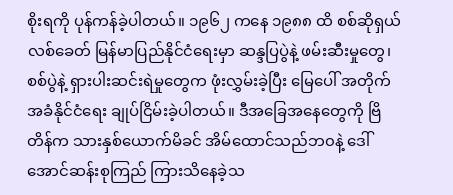စိုးရကို ပုန်ကန်ခဲ့ပါတယ်။ ၁၉၆၂ ကနေ ၁၉၈၈ ထိ စစ်ဆိုရှယ်လစ်ခေတ် မြန်မာပြည်နိုင်ငံရေးမှာ ဆန္ဒပြပွဲနဲ့ ဖမ်းဆီးမှုတွေ၊ စစ်ပွဲနဲ့ ရှားပါးဆင်းရဲမှုတွေက ဖုံးလွှမ်းခဲ့ပြီး မြေပေါ် အတိုက်အခံနိုင်ငံရေး ချုပ်ငြိမ်းခဲ့ပါတယ်။ ဒီအခြေအနေတွေကို ဗြိတိန်က သားနှစ်ယောက်မိခင် အိမ်ထောင်သည်ဘ၀နဲ့ ဒေါ်အောင်ဆန်းစုကြည် ကြားသိနေခဲ့သ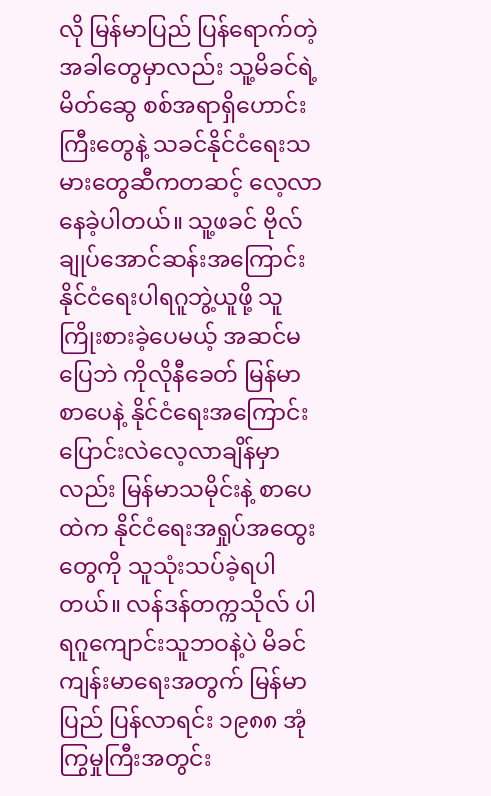လို မြန်မာပြည် ပြန်ရောက်တဲ့အခါတွေမှာလည်း သူ့မိခင်ရဲ့ မိတ်ဆွေ စစ်အရာရှိဟောင်းကြီးတွေနဲ့ သခင်နိုင်ငံရေးသမားတွေဆီကတဆင့် လေ့လာနေခဲ့ပါတယ်။ သူ့ဖခင် ဗိုလ်ချုပ်အောင်ဆန်းအကြောင်း နိုင်ငံရေးပါရဂူဘွဲ့ယူဖို့ သူကြိုးစားခဲ့ပေမယ့် အဆင်မပြေဘဲ ကိုလိုနီခေတ် မြန်မာစာပေနဲ့ နိုင်ငံရေးအကြောင်း ပြောင်းလဲလေ့လာချိန်မှာလည်း မြန်မာသမိုင်းနဲ့ စာပေထဲက နိုင်ငံရေးအရှုပ်အထွေးတွေကို သူသုံးသပ်ခဲ့ရပါတယ်။ လန်ဒန်တက္ကသိုလ် ပါရဂူကျောင်းသူဘဝနဲ့ပဲ မိခင်ကျန်းမာရေးအတွက် မြန်မာပြည် ပြန်လာရင်း ၁၉၈၈ အုံကြွမှုကြီးအတွင်း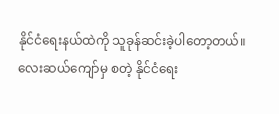နိုင်ငံရေးနယ်ထဲကို သူခုန်ဆင်းခဲ့ပါတော့တယ်။
လေးဆယ်ကျော်မှ စတဲ့ နိုင်ငံရေး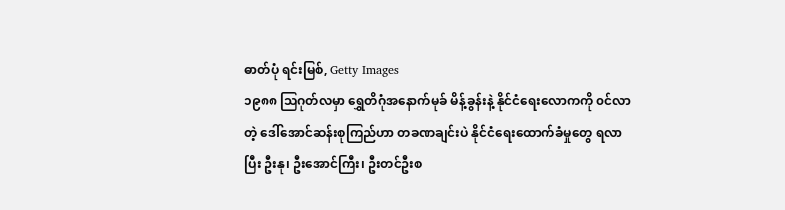ဓာတ်ပုံ ရင်းမြစ်, Getty Images
၁၉၈၈ သြဂုတ်လမှာ ရွှေတိဂုံအနောက်မုခ် မိန့်ခွန်းနဲ့ နိုင်ငံရေးလောကကို ၀င်လာတဲ့ ဒေါ်အောင်ဆန်းစုကြည်ဟာ တခဏချင်းပဲ နိုင်ငံရေးထောက်ခံမှုတွေ ရလာပြီး ဦးနု၊ ဦးအောင်ကြီး၊ ဦးတင်ဦးစ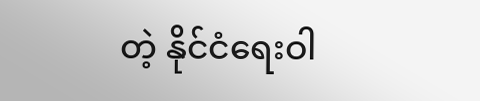တဲ့ နိုင်ငံရေးဝါ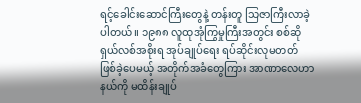ရင့်ခေါင်းဆောင်ကြီးတွေနဲ့ တန်းတူ သြဇာကြီးလာခဲ့ပါတယ်။ ၁၉၈၈ လူထုအုံကြွမှုကြီးအတွင်း စစ်ဆိုရှယ်လစ်အစိုးရ အုပ်ချုပ်ရေး ရပ်ဆိုင်းလုမတတ် ဖြစ်ခဲ့ပေမယ့် အတိုက်အခံတွေကြား အာဏာလေဟာနယ်ကို မထိန်းချုပ်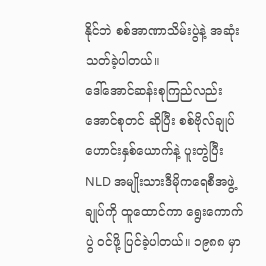နိုင်ဘဲ စစ်အာဏာသိမ်းပွဲနဲ့ အဆုံးသတ်ခဲ့ပါတယ်။
ဒေါ်အောင်ဆန်းစုကြည်လည်း အောင်စုတင် ဆိုပြီး စစ်ဗိုလ်ချုပ်ဟောင်းနှစ်ယောက်နဲ့ ပူးတွဲပြီး NLD အမျိုးသားဒီမိုကရေစီအဖွဲ့ချုပ်ကို ထူထောင်ကာ ရွေးကောက်ပွဲ ၀င်ဖို့ ပြင်ခဲ့ပါတယ်။ ၁၉၈၈ မှာ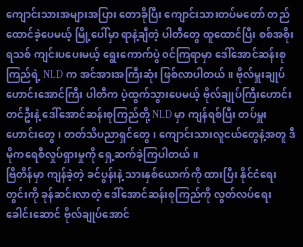ကျောင်းသားအများအပြား တောခိုပြီး ကျောင်းသားတပ်မတော် တည်ထောင်ခဲ့ပေမယ့် မြို့ပေါ်မှာ ရာနဲ့ချီတဲ့ ပါတီတွေ ထူထောင်ပြီး စစ်အစိုးရသစ် ကျင်းပပေးမယ့် ရွေးကောက်ပွဲ ၀င်ကြရာမှာ ဒေါ်အောင်ဆန်းစုကြည်ရဲ့ NLD က အင်အားအကြီးဆုံး ဖြစ်လာပါတယ်။ ဗိုလ်မှူးချုပ်ဟောင်းအောင်ကြီး ပါတီက ပဲ့ထွက်သွားပေမယ့် ဗိုလ်ချုပ်ကြီးဟောင်း တင်ဦးနဲ့ ဒေါ်အောင်ဆန်းစုကြည်တို့ NLD မှာ ကျန်ရစ်ပြီး တပ်မှူးဟောင်းတွေ၊ တတ်သိပညာရှင်တွေ၊ ကျောင်းသားလူငယ်တွေနဲ့အတူ ဒီမိုကရေစီလှုပ်ရှားမှုကို ရှေ့ဆက်ခဲ့ကြပါတယ်။
ဗြိတိန်မှာ ကျန်ခဲ့တဲ့ ခင်ပွန်းနဲ့ သားနှစ်ယောက်ကို ထားပြီး နိုင်ငံရေးတွင်းကို ခုန်ဆင်းလာတဲ့ ဒေါ်အောင်ဆန်းစုကြည်ကို လွတ်လပ်ရေးခေါင်းဆောင် ဗိုလ်ချုပ်အောင်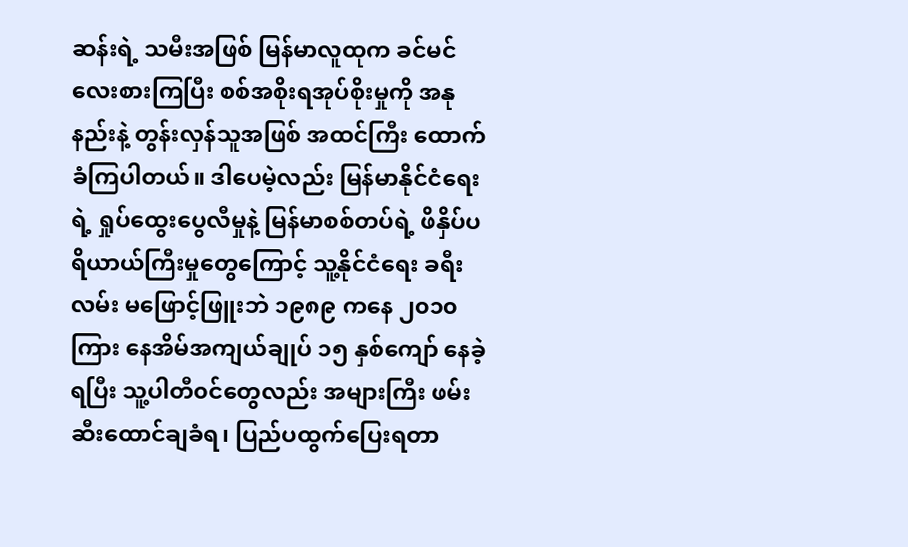ဆန်းရဲ့ သမီးအဖြစ် မြန်မာလူထုက ခင်မင်လေးစားကြပြီး စစ်အစိုးရအုပ်စိုးမှုကို အနုနည်းနဲ့ တွန်းလှန်သူအဖြစ် အထင်ကြီး ထောက်ခံကြပါတယ်။ ဒါပေမဲ့လည်း မြန်မာနိုင်ငံရေးရဲ့ ရှုပ်ထွေးပွေလီမှုနဲ့ မြန်မာစစ်တပ်ရဲ့ ဖိနှိပ်ပရိယာယ်ကြီးမှုတွေကြောင့် သူ့နိုင်ငံရေး ခရီးလမ်း မဖြောင့်ဖြူးဘဲ ၁၉၈၉ ကနေ ၂၀၁၀ ကြား နေအိမ်အကျယ်ချုပ် ၁၅ နှစ်ကျော် နေခဲ့ရပြီး သူ့ပါတီ၀င်တွေလည်း အများကြီး ဖမ်းဆီးထောင်ချခံရ၊ ပြည်ပထွက်ပြေးရတာ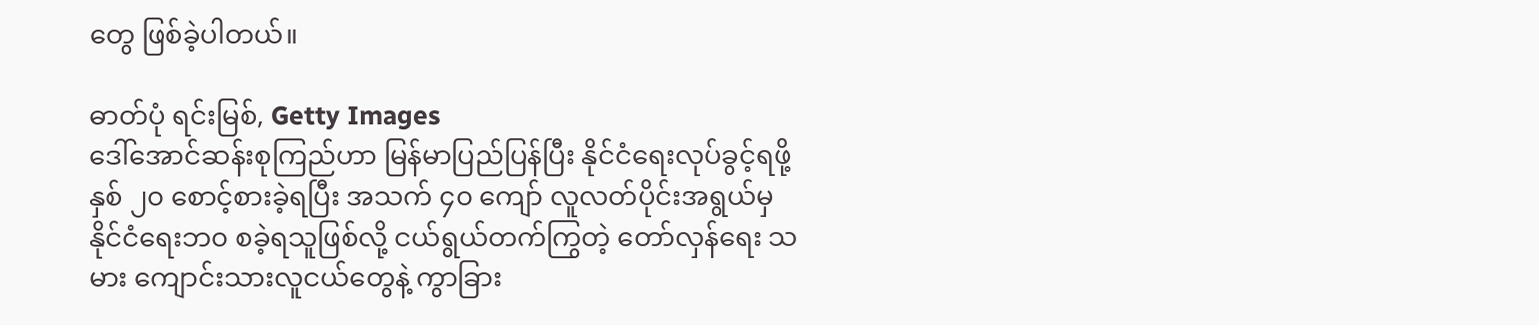တွေ ဖြစ်ခဲ့ပါတယ်။

ဓာတ်ပုံ ရင်းမြစ်, Getty Images
ဒေါ်အောင်ဆန်းစုကြည်ဟာ မြန်မာပြည်ပြန်ပြီး နိုင်ငံရေးလုပ်ခွင့်ရဖို့ နှစ် ၂၀ စောင့်စားခဲ့ရပြီး အသက် ၄၀ ကျော် လူလတ်ပိုင်းအရွယ်မှ နိုင်ငံရေးဘ၀ စခဲ့ရသူဖြစ်လို့ ငယ်ရွယ်တက်ကြွတဲ့ တော်လှန်ရေး သမား ကျောင်းသားလူငယ်တွေနဲ့ ကွာခြား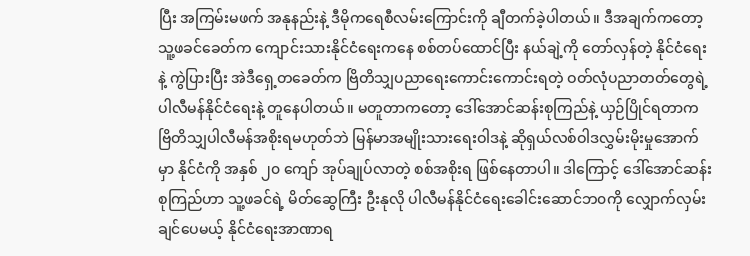ပြီး အကြမ်းမဖက် အနုနည်းနဲ့ ဒီမိုကရေစီလမ်းကြောင်းကို ချီတက်ခဲ့ပါတယ်။ ဒီအချက်ကတော့ သူ့ဖခင်ခေတ်က ကျောင်းသားနိုင်ငံရေးကနေ စစ်တပ်ထောင်ပြီး နယ်ချဲ့ကို တော်လှန်တဲ့ နိုင်ငံရေးနဲ့ ကွဲပြားပြီး အဲဒီရှေ့တခေတ်က ဗြိတိသျှပညာရေးကောင်းကောင်းရတဲ့ ဝတ်လုံပညာတတ်တွေရဲ့ ပါလီမန်နိုင်ငံရေးနဲ့ တူနေပါတယ်။ မတူတာကတော့ ဒေါ်အောင်ဆန်းစုကြည်နဲ့ ယှဉ်ပြိုင်ရတာက ဗြိတိသျှပါလီမန်အစိုးရမဟုတ်ဘဲ မြန်မာအမျိုးသားရေးဝါဒနဲ့ ဆိုရှယ်လစ်ဝါဒလွှမ်းမိုးမှုအောက်မှာ နိုင်ငံကို အနှစ် ၂၀ ကျော် အုပ်ချုပ်လာတဲ့ စစ်အစိုးရ ဖြစ်နေတာပါ။ ဒါကြောင့် ဒေါ်အောင်ဆန်းစုကြည်ဟာ သူ့ဖခင်ရဲ့ မိတ်ဆွေကြီး ဦးနုလို ပါလီမန်နိုင်ငံရေးခေါင်းဆောင်ဘ၀ကို လျှောက်လှမ်းချင်ပေမယ့် နိုင်ငံရေးအာဏာရ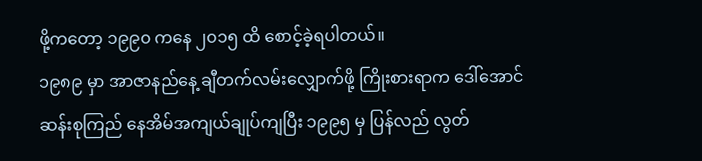ဖို့ကတော့ ၁၉၉၀ ကနေ ၂၀၁၅ ထိ စောင့်ခဲ့ရပါတယ်။
၁၉၈၉ မှာ အာဇာနည်နေ့ ချီတက်လမ်းလျှောက်ဖို့ ကြိုးစားရာက ဒေါ်အောင်ဆန်းစုကြည် နေအိမ်အကျယ်ချုပ်ကျပြီး ၁၉၉၅ မှ ပြန်လည် လွတ်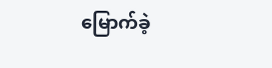မြောက်ခဲ့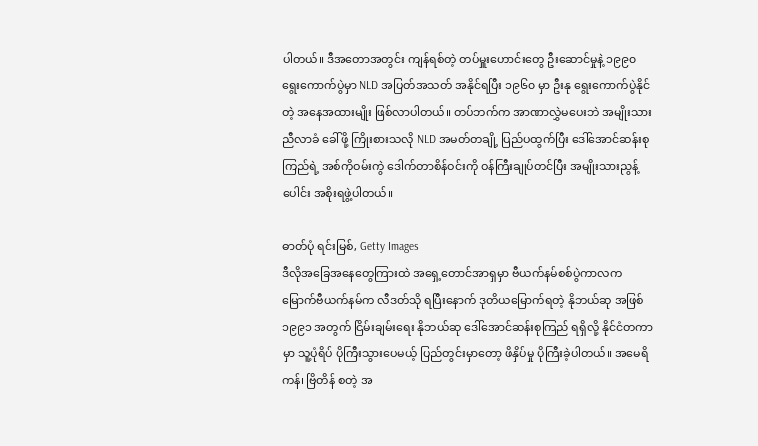ပါတယ်။ ဒီအတောအတွင်း ကျန်ရစ်တဲ့ တပ်မှူးဟောင်းတွေ ဦးဆောင်မှုနဲ့ ၁၉၉၀ ရွေးကောက်ပွဲမှာ NLD အပြတ်အသတ် အနိုင်ရပြီး ၁၉၆၀ မှာ ဦးနု ရွေးကောက်ပွဲနိုင်တဲ့ အနေအထားမျိုး ဖြစ်လာပါတယ်။ တပ်ဘက်က အာဏာလွှဲမပေးဘဲ အမျိုးသားညီလာခံ ခေါ်ဖို့ ကြိုးစားသလို NLD အမတ်တချို့ ပြည်ပထွက်ပြီး ဒေါ်အောင်ဆန်းစုကြည်ရဲ့ အစ်ကိုဝမ်းကွဲ ဒေါက်တာစိန်ဝင်းကို ဝန်ကြီးချုပ်တင်ပြီး အမျိုးသားညွန့်ပေါင်း အစိုးရဖွဲ့ပါတယ်။

ဓာတ်ပုံ ရင်းမြစ်, Getty Images
ဒီလိုအခြေအနေတွေကြားထဲ အရှေ့တောင်အာရှမှာ ဗီယက်နမ်စစ်ပွဲကာလက မြောက်ဗီယက်နမ်က လီဒတ်သို ရပြီးနောက် ဒုတိယမြောက်ရတဲ့ နိုဘယ်ဆု အဖြစ် ၁၉၉၁ အတွက် ငြိမ်းချမ်းရေး နိုဘယ်ဆု ဒေါ်အောင်ဆန်းစုကြည် ရရှိလို့ နိုင်ငံတကာမှာ သူ့ပုံရိပ် ပိုကြီးသွားပေမယ့် ပြည်တွင်းမှာတော့ ဖိနှိပ်မှု ပိုကြီးခဲ့ပါတယ်။ အမေရိကန်၊ ဗြိတိန် စတဲ့ အ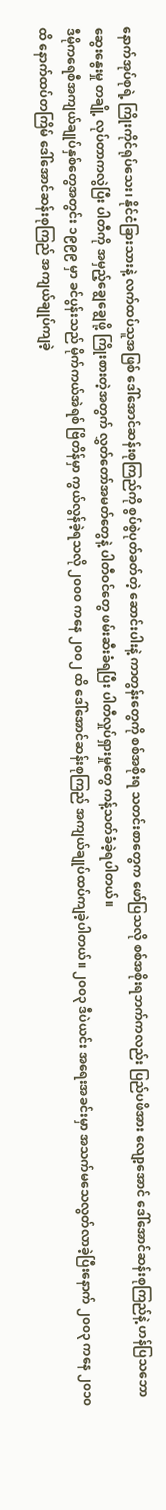နောက်အုပ်စုရဲ့ ကြိုးကိုင်ရုပ်သေး၊ နိုင်ငံခြားသားနဲ့ လက်ထပ်သူအဖြစ် ဒေါ်အောင်ဆန်းစုကြည်ကို စွပ်စွဲပုတ်ခတ်တဲ့ ဆောင်းပါးနဲ့ ကာတွန်းတွေကို စစ်အစိုးရ သတင်းစာတွေက ဖော်ပြသလို စစ်အစိုးရဘက်ကလည်း ပြည်ပဖိအား လျော့အောင် ဒေါ်အောင်ဆန်းစုကြည်နဲ့ ဟန်ပြသဘော ဆွေးနွေးမှု တချို့ လုပ်တာကလွဲပြီး ပါတီကို အမှည့်ချွေချွေဖို့ ကြိုးစားတဲ့အတွက် လွှတ်တော်အမတ်တွေနဲ့ ပါတီဝင်တွေ ဖမ်းဆီးခံရပြီး ပါတီလှုပ်ရှားမှုတွေ ကန့်သတ်ခံခဲ့ရပါတယ်။
ဒီမိုကရေစီအကျယ်ချုပ်နှစ်တွေအတွင်း ၁၉၉၉ မှာ ခင်ပွန်းသည် မိုက်ကယ်အဲရစ် ဗြိတိန်မှာ ကွယ်လွန်ခဲ့ရသလို ၂၀၀၀ ကနေ ၂၀၀၂ ထိ ဒေါ်အောင်ဆန်းစုကြည် အကျယ်ချုပ်ထပ်ကျခဲ့ပါတယ်။ ၂၀၀၃ ဒီပဲယင်း အရေးအခင်းမှာ အသက်မသေလွတ်လာခဲ့ပြီးနောက် ၂၀၀၃ ကနေ ၂၀၁၀ ထိ နောက်ထပ်တကြိမ် ဒေါ်အောင်ဆန်းစုကြည် အကျယ်ချုပ်ကျခဲ့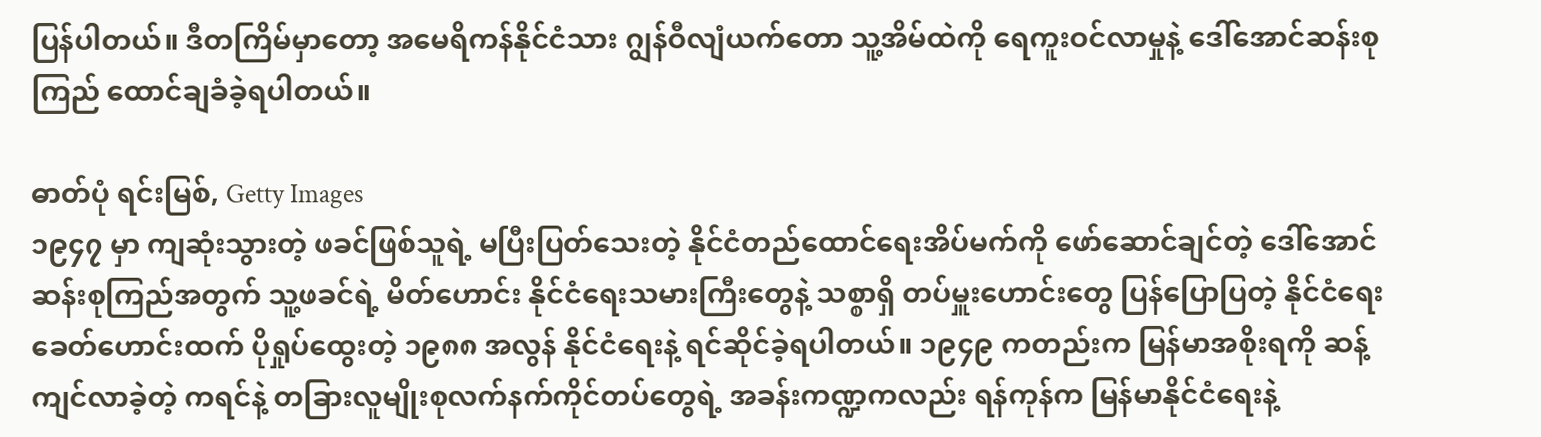ပြန်ပါတယ်။ ဒီတကြိမ်မှာတော့ အမေရိကန်နိုင်ငံသား ဂျွန်ဝီလျံယက်တော သူ့အိမ်ထဲကို ရေကူးဝင်လာမှုနဲ့ ဒေါ်အောင်ဆန်းစုကြည် ထောင်ချခံခဲ့ရပါတယ်။

ဓာတ်ပုံ ရင်းမြစ်, Getty Images
၁၉၄၇ မှာ ကျဆုံးသွားတဲ့ ဖခင်ဖြစ်သူရဲ့ မပြီးပြတ်သေးတဲ့ နိုင်ငံတည်ထောင်ရေးအိပ်မက်ကို ဖော်ဆောင်ချင်တဲ့ ဒေါ်အောင်ဆန်းစုကြည်အတွက် သူ့ဖခင်ရဲ့ မိတ်ဟောင်း နိုင်ငံရေးသမားကြီးတွေနဲ့ သစ္စာရှိ တပ်မှူးဟောင်းတွေ ပြန်ပြောပြတဲ့ နိုင်ငံရေးခေတ်ဟောင်းထက် ပိုရှုပ်ထွေးတဲ့ ၁၉၈၈ အလွန် နိုင်ငံရေးနဲ့ ရင်ဆိုင်ခဲ့ရပါတယ်။ ၁၉၄၉ ကတည်းက မြန်မာအစိုးရကို ဆန့်ကျင်လာခဲ့တဲ့ ကရင်နဲ့ တခြားလူမျိုးစုလက်နက်ကိုင်တပ်တွေရဲ့ အခန်းကဏ္ဍကလည်း ရန်ကုန်က မြန်မာနိုင်ငံရေးနဲ့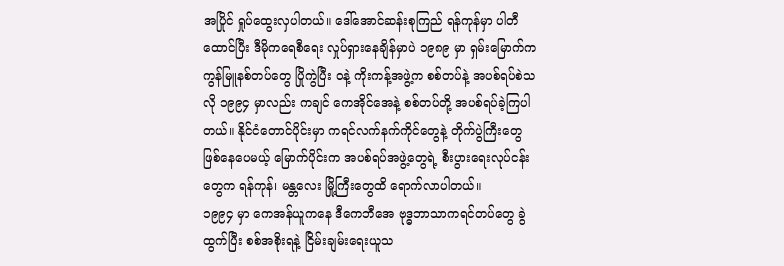အပြိုင် ရှုပ်ထွေးလှပါတယ်။ ဒေါ်အောင်ဆန်းစုကြည် ရန်ကုန်မှာ ပါတီထောင်ပြီး ဒီမိုကရေစီရေး လှုပ်ရှားနေချိန်မှာပဲ ၁၉၈၉ မှာ ရှမ်းမြောက်က ကွန်မြူနစ်တပ်တွေ ပြိုကွဲပြီး ဝနဲ့ ကိုးကန့်အဖွဲ့က စစ်တပ်နဲ့ အပစ်ရပ်စဲသလို ၁၉၉၄ မှာလည်း ကချင် ကေအိုင်အေနဲ့ စစ်တပ်တို့ အပစ်ရပ်ခဲ့ကြပါတယ်။ နိုင်ငံတောင်ပိုင်းမှာ ကရင်လက်နက်ကိုင်တွေနဲ့ တိုက်ပွဲကြီးတွေ ဖြစ်နေပေမယ့် မြောက်ပိုင်းက အပစ်ရပ်အဖွဲ့တွေရဲ့ စီးပွားရေးလုပ်ငန်းတွေက ရန်ကုန်၊ မန္တလေး မြို့ကြီးတွေထိ ရောက်လာပါတယ်။
၁၉၉၄ မှာ ကေအန်ယူကနေ ဒီကေဘီအေ ဗုဒ္ဓဘာသာကရင်တပ်တွေ ခွဲထွက်ပြီး စစ်အစိုးရနဲ့ ငြိမ်းချမ်းရေးယူသ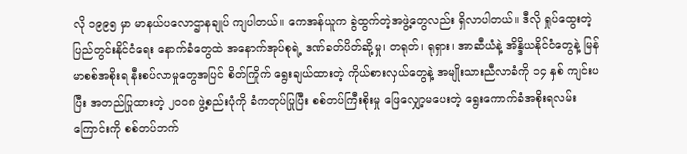လို ၁၉၉၅ မှာ မာနယ်ပလောဌာနချုပ် ကျပါတယ်။ ကေအန်ယူက ခွဲထွက်တဲ့အဖွဲ့တွေလည်း ရှိလာပါတယ်။ ဒီလို ရှုပ်ထွေးတဲ့ ပြည်တွင်းနိုင်ငံရေး နောက်ခံတွေထဲ အနောက်အုပ်စုရဲ့ ဒဏ်ခတ်ပိတ်ဆို့မှု၊ တရုတ်၊ ရုရှား၊ အာဆီယံနဲ့ အိန္ဒိယနိုင်ငံတွေနဲ့ မြန်မာစစ်အစိုးရ နီးစပ်လာမှုတွေအပြင် စိတ်ကြိုက် ရွေးချယ်ထားတဲ့ ကိုယ်စားလှယ်တွေနဲ့ အမျိုးသားညီလာခံကို ၁၄ နှစ် ကျင်းပပြီး အတည်ပြုထားတဲ့ ၂၀၀၈ ဖွဲ့စည်းပုံကို ခံကတုပ်ပြုပြီး စစ်တပ်ကြီးစိုးမှု ဖြေလျှော့မပေးတဲ့ ရွေးကောက်ခံအစိုးရလမ်းကြောင်းကို စစ်တပ်ဘက်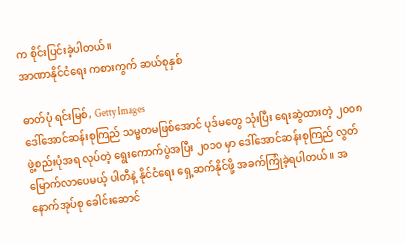က စိုင်းပြင်းခဲ့ပါတယ်။
အာဏာနိုင်ငံရေး ကစားကွက် ဆယ်စုနှစ်

ဓာတ်ပုံ ရင်းမြစ်, Getty Images
ဒေါ်အောင်ဆန်းစုကြည် သမ္မတမဖြစ်အောင် ပုဒ်မတွေ သုံးပြီး ရေးဆွဲထားတဲ့ ၂၀၀၈ ဖွဲ့စည်းပုံအရ လုပ်တဲ့ ရွေးကောက်ပွဲအပြီး ၂၀၁၀ မှာ ဒေါ်အောင်ဆန်းစုကြည် လွတ်မြောက်လာပေမယ့် ပါတီနဲ့ နိုင်ငံရေး ရှေ့ဆက်နိုင်ဖို့ အခက်ကြုံခဲ့ရပါတယ်။ အနောက်အုပ်စု ခေါင်းဆောင်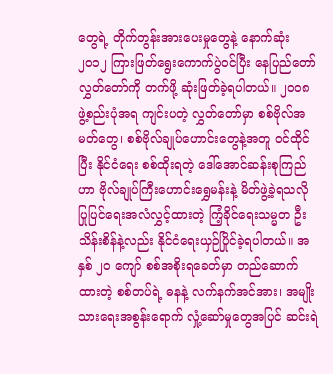တွေရဲ့ တိုက်တွန်းအားပေးမှုတွေနဲ့ နောက်ဆုံး ၂၀၁၂ ကြားဖြတ်ရွေးကောက်ပွဲဝင်ပြီး နေပြည်တော် လွှတ်တော်ကို တက်ဖို့ ဆုံးဖြတ်ခဲ့ရပါတယ်။ ၂၀၀၈ ဖွဲ့စည်းပုံအရ ကျင်းပတဲ့ လွှတ်တော်မှာ စစ်ဗိုလ်အမတ်တွေ၊ စစ်ဗိုလ်ချုပ်ဟောင်းတွေနဲ့အတူ ၀င်ထိုင်ပြီး နိုင်ငံရေး စစ်ထိုးရတဲ့ ဒေါ်အောင်ဆန်းစုကြည်ဟာ ဗိုလ်ချုပ်ကြီးဟောင်းရွှေမန်းနဲ့ မိတ်ဖွဲ့ခဲ့ရသလို ပြုပြင်ရေးအလံလွှင့်ထားတဲ့ ကြံ့ခိုင်ရေးသမ္မတ ဦးသိန်းစိန်နဲ့လည်း နိုင်ငံရေးယှဉ်ပြိုင်ခဲ့ရပါတယ်။ အနှစ် ၂၀ ကျော် စစ်အစိုးရခေတ်မှာ တည်ဆောက်ထားတဲ့ စစ်တပ်ရဲ့ ဓနနဲ့ လက်နက်အင်အား၊ အမျိုးသားရေးအစွန်းရောက် လှုံ့ဆော်မှုတွေအပြင် ဆင်းရဲ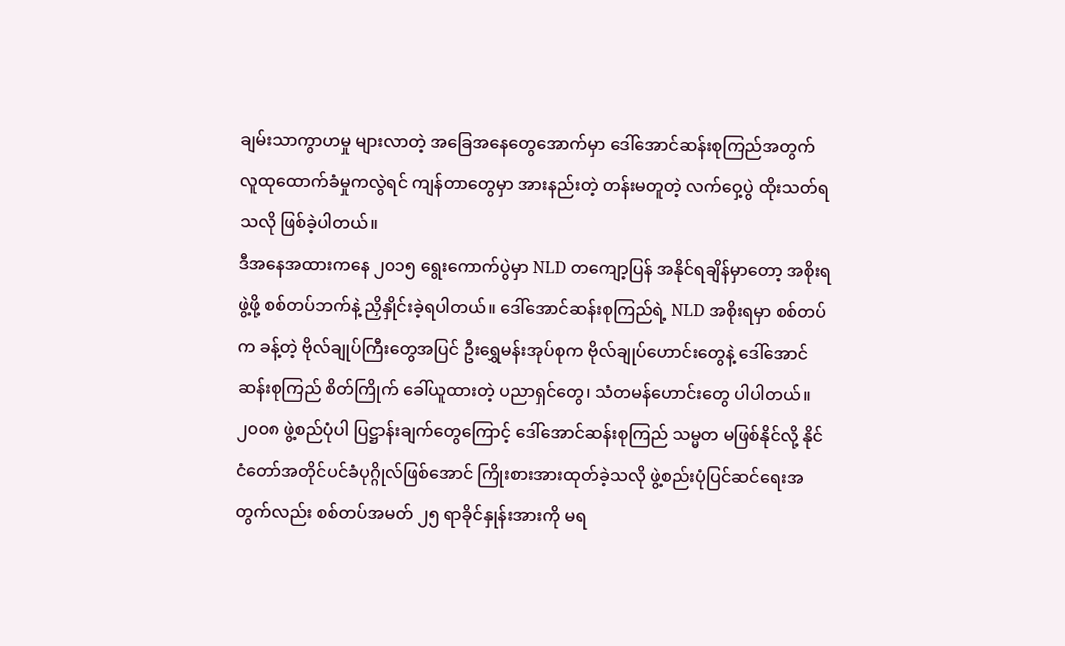ချမ်းသာကွာဟမှု များလာတဲ့ အခြေအနေတွေအောက်မှာ ဒေါ်အောင်ဆန်းစုကြည်အတွက် လူထုထောက်ခံမှုကလွဲရင် ကျန်တာတွေမှာ အားနည်းတဲ့ တန်းမတူတဲ့ လက်ဝှေ့ပွဲ ထိုးသတ်ရသလို ဖြစ်ခဲ့ပါတယ်။
ဒီအနေအထားကနေ ၂၀၁၅ ရွေးကောက်ပွဲမှာ NLD တကျော့ပြန် အနိုင်ရချိန်မှာတော့ အစိုးရဖွဲ့ဖို့ စစ်တပ်ဘက်နဲ့ ညှိနှိုင်းခဲ့ရပါတယ်။ ဒေါ်အောင်ဆန်းစုကြည်ရဲ့ NLD အစိုးရမှာ စစ်တပ်က ခန့်တဲ့ ဗိုလ်ချုပ်ကြီးတွေအပြင် ဦးရွှေမန်းအုပ်စုက ဗိုလ်ချုပ်ဟောင်းတွေနဲ့ ဒေါ်အောင်ဆန်းစုကြည် စိတ်ကြိုက် ခေါ်ယူထားတဲ့ ပညာရှင်တွေ၊ သံတမန်ဟောင်းတွေ ပါပါတယ်။ ၂၀၀၈ ဖွဲ့စည်ပုံပါ ပြဋ္ဌာန်းချက်တွေကြောင့် ဒေါ်အောင်ဆန်းစုကြည် သမ္မတ မဖြစ်နိုင်လို့ နိုင်ငံတော်အတိုင်ပင်ခံပုဂ္ဂိုလ်ဖြစ်အောင် ကြိုးစားအားထုတ်ခဲ့သလို ဖွဲ့စည်းပုံပြင်ဆင်ရေးအတွက်လည်း စစ်တပ်အမတ် ၂၅ ရာခိုင်နှုန်းအားကို မရ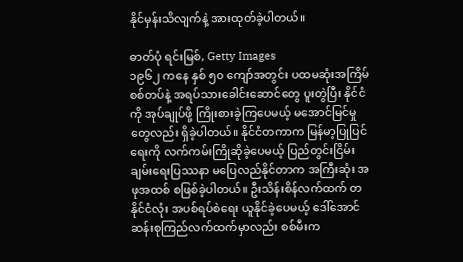နိုင်မှန်းသိလျက်နဲ့ အားထုတ်ခဲ့ပါတယ်။

ဓာတ်ပုံ ရင်းမြစ်, Getty Images
၁၉၆၂ ကနေ နှစ် ၅၀ ကျော်အတွင်း ပထမဆုံးအကြိမ် စစ်တပ်နဲ့ အရပ်သားခေါင်းဆောင်တွေ ပူးတွဲပြီး နိုင်ငံကို အုပ်ချုပ်ဖို့ ကြိုးစားခဲ့ကြပေမယ့် မအောင်မြင်မှုတွေလည်း ရှိခဲ့ပါတယ်။ နိုင်ငံတကာက မြန်မာ့ပြုပြင်ရေးကို လက်ကမ်းကြိုဆိုခဲ့ပေမယ့် ပြည်တွင်းငြိမ်းချမ်းရေးပြဿနာ မပြေလည်နိုင်တာက အကြီးဆုံး အဖုအထစ် စဖြစ်ခဲ့ပါတယ်။ ဦးသိန်းစိန်လက်ထက် တနိုင်ငံလုံး အပစ်ရပ်စဲရေး ယူနိုင်ခဲ့ပေမယ့် ဒေါ်အောင်ဆန်းစုကြည်လက်ထက်မှာလည်း စစ်မီးက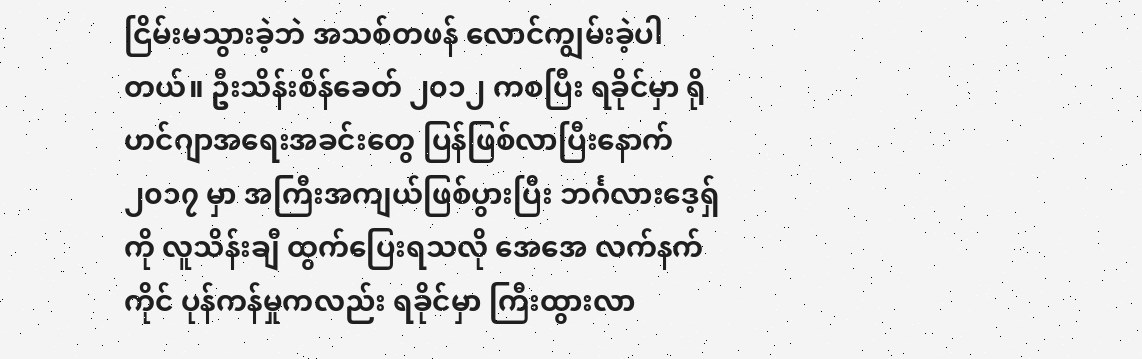ငြိမ်းမသွားခဲ့ဘဲ အသစ်တဖန် လောင်ကျွမ်းခဲ့ပါတယ်။ ဦးသိန်းစိန်ခေတ် ၂၀၁၂ ကစပြီး ရခိုင်မှာ ရိုဟင်ဂျာအရေးအခင်းတွေ ပြန်ဖြစ်လာပြီးနောက် ၂၀၁၇ မှာ အကြီးအကျယ်ဖြစ်ပွားပြီး ဘင်္ဂလားဒေ့ရှ်ကို လူသိန်းချီ ထွက်ပြေးရသလို အေအေ လက်နက်ကိုင် ပုန်ကန်မှုကလည်း ရခိုင်မှာ ကြီးထွားလာ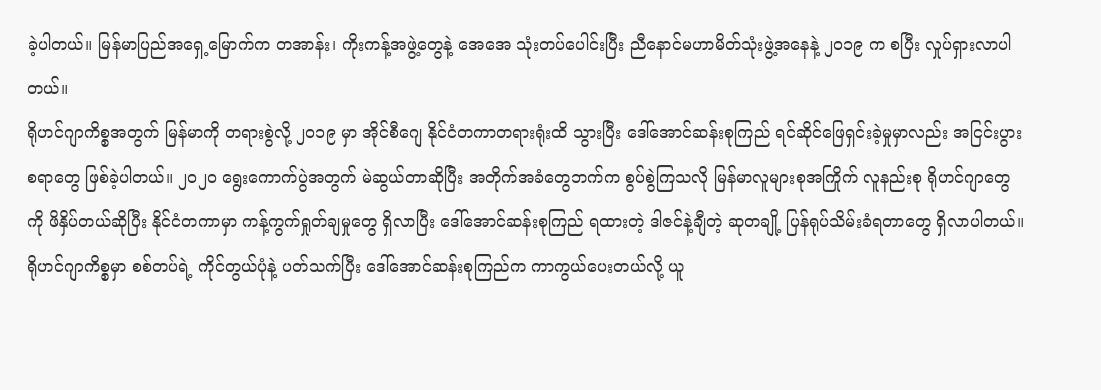ခဲ့ပါတယ်။ မြန်မာပြည်အရှေ့မြောက်က တအာန်း၊ ကိုးကန့်အဖွဲ့တွေနဲ့ အေအေ သုံးတပ်ပေါင်းပြီး ညီနောင်မဟာမိတ်သုံးဖွဲ့အနေနဲ့ ၂၀၁၉ က စပြီး လှုပ်ရှားလာပါတယ်။
ရိုဟင်ဂျာကိစ္စအတွက် မြန်မာကို တရားစွဲလို့ ၂၀၁၉ မှာ အိုင်စီဂျေ နိုင်ငံတကာတရားရုံးထိ သွားပြီး ဒေါ်အောင်ဆန်းစုကြည် ရင်ဆိုင်ဖြေရှင်းခဲ့မှုမှာလည်း အငြင်းပွားစရာတွေ ဖြစ်ခဲ့ပါတယ်။ ၂၀၂၀ ရွေးကောက်ပွဲအတွက် မဲဆွယ်တာဆိုပြီး အတိုက်အခံတွေဘက်က စွပ်စွဲကြသလို မြန်မာလူများစုအကြိုက် လူနည်းစု ရိုဟင်ဂျာတွေကို ဖိနှိပ်တယ်ဆိုပြီး နိုင်ငံတကာမှာ ကန့်ကွက်ရှုတ်ချမှုတွေ ရှိလာပြီး ဒေါ်အောင်ဆန်းစုကြည် ရထားတဲ့ ဒါဇင်နဲ့ချီတဲ့ ဆုတချို့ ပြန်ရုပ်သိမ်းခံရတာတွေ ရှိလာပါတယ်။ ရိုဟင်ဂျာကိစ္စမှာ စစ်တပ်ရဲ့ ကိုင်တွယ်ပုံနဲ့ ပတ်သက်ပြီး ဒေါ်အောင်ဆန်းစုကြည်က ကာကွယ်ပေးတယ်လို့ ယူ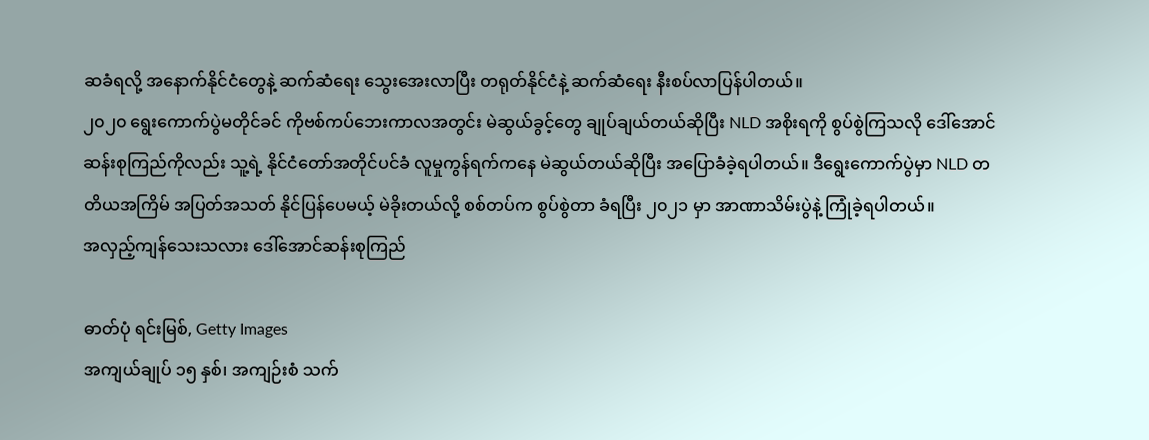ဆခံရလို့ အနောက်နိုင်ငံတွေနဲ့ ဆက်ဆံရေး သွေးအေးလာပြီး တရုတ်နိုင်ငံနဲ့ ဆက်ဆံရေး နီးစပ်လာပြန်ပါတယ်။
၂၀၂၀ ရွေးကောက်ပွဲမတိုင်ခင် ကိုဗစ်ကပ်ဘေးကာလအတွင်း မဲဆွယ်ခွင့်တွေ ချုပ်ချယ်တယ်ဆိုပြီး NLD အစိုးရကို စွပ်စွဲကြသလို ဒေါ်အောင်ဆန်းစုကြည်ကိုလည်း သူ့ရဲ့ နိုင်ငံတော်အတိုင်ပင်ခံ လူမှုကွန်ရက်ကနေ မဲဆွယ်တယ်ဆိုပြီး အပြောခံခဲ့ရပါတယ်။ ဒီရွေးကောက်ပွဲမှာ NLD တတိယအကြိမ် အပြတ်အသတ် နိုင်ပြန်ပေမယ့် မဲခိုးတယ်လို့ စစ်တပ်က စွပ်စွဲတာ ခံရပြီး ၂၀၂၁ မှာ အာဏာသိမ်းပွဲနဲ့ ကြုံခဲ့ရပါတယ်။
အလှည့်ကျန်သေးသလား ဒေါ်အောင်ဆန်းစုကြည်

ဓာတ်ပုံ ရင်းမြစ်, Getty Images
အကျယ်ချုပ် ၁၅ နှစ်၊ အကျဉ်းစံ သက်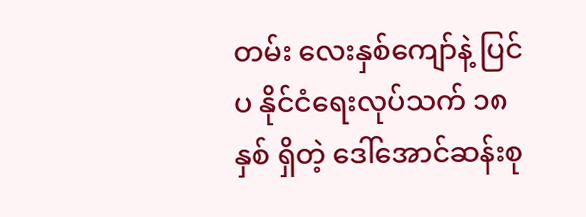တမ်း လေးနှစ်ကျော်နဲ့ ပြင်ပ နိုင်ငံရေးလုပ်သက် ၁၈ နှစ် ရှိတဲ့ ဒေါ်အောင်ဆန်းစု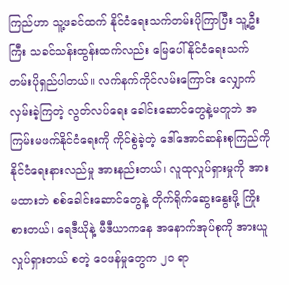ကြည်ဟာ သူ့ဖခင်ထက် နိုင်ငံရေးသက်တမ်းပိုကြာပြီး သူ့ဦးကြီး သခင်သန်းထွန်းထက်လည်း မြေပေါ်နိုင်ငံရေးသက်တမ်းပိုရှည်ပါတယ်။ လက်နက်ကိုင်လမ်းကြောင်း လျှောက်လှမ်းခဲ့ကြတဲ့ လွတ်လပ်ရေး ခေါင်းဆောင်တွေနဲ့မတူဘဲ အကြမ်းမဖက်နိုင်ငံရေးကို ကိုင်စွဲခဲ့တဲ့ ဒေါ်အောင်ဆန်းစုကြည်ကို နိုင်ငံရေးနားလည်မှု အားနည်းတယ်၊ လူထုလှုပ်ရှားမှုကို အားမထားဘဲ စစ်ခေါင်းဆောင်တွေနဲ့ တိုက်ရိုက်ဆွေးနွေးဖို့ ကြိုးစားတယ်၊ ရေဒီယိုနဲ့ မီဒီယာကနေ အနောက်အုပ်စုကို အားယူလှုပ်ရှားတယ် စတဲ့ ဝေဖန်မှုတွေက ၂၀ ရာ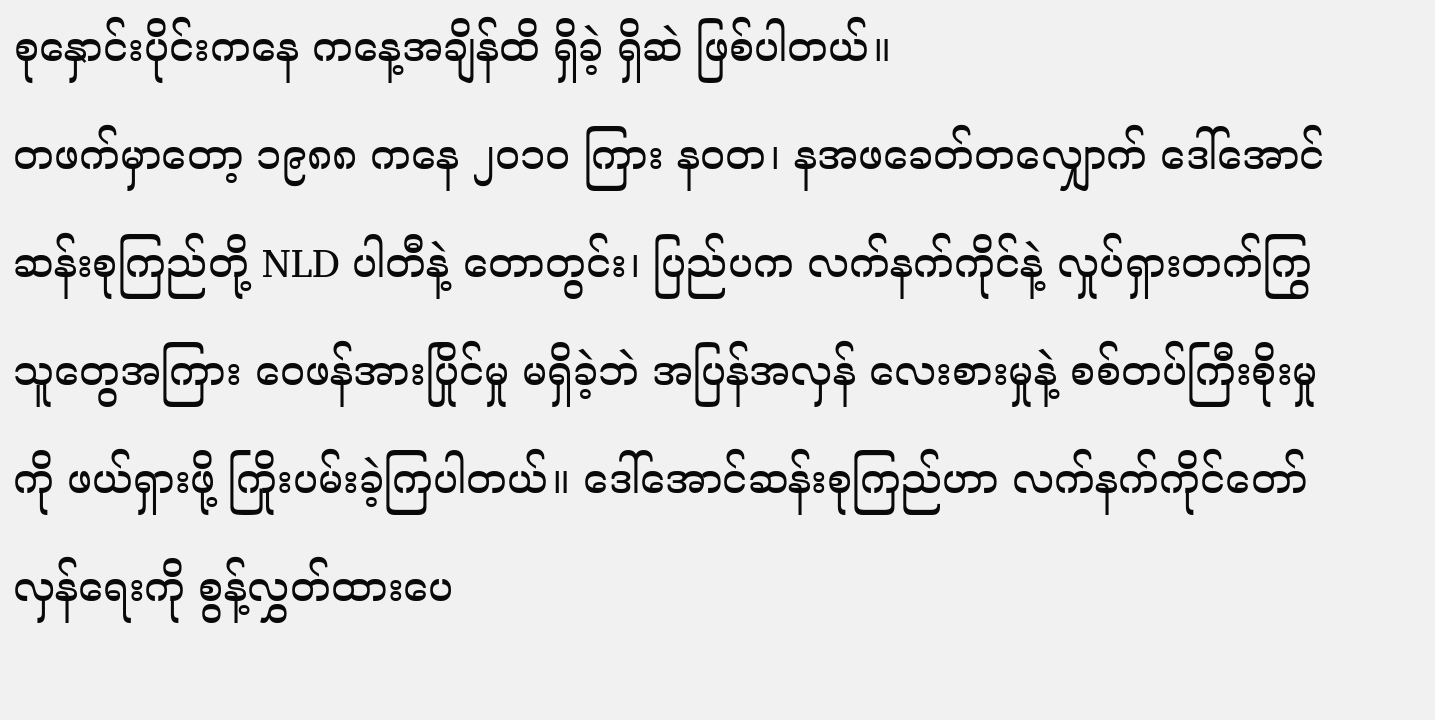စုနှောင်းပိုင်းကနေ ကနေ့အချိန်ထိ ရှိခဲ့ ရှိဆဲ ဖြစ်ပါတယ်။
တဖက်မှာတော့ ၁၉၈၈ ကနေ ၂၀၁၀ ကြား နဝတ၊ နအဖခေတ်တလျှောက် ဒေါ်အောင်ဆန်းစုကြည်တို့ NLD ပါတီနဲ့ တောတွင်း၊ ပြည်ပက လက်နက်ကိုင်နဲ့ လှုပ်ရှားတက်ကြွသူတွေအကြား ဝေဖန်အားပြိုင်မှု မရှိခဲ့ဘဲ အပြန်အလှန် လေးစားမှုနဲ့ စစ်တပ်ကြီးစိုးမှုကို ဖယ်ရှားဖို့ ကြိုးပမ်းခဲ့ကြပါတယ်။ ဒေါ်အောင်ဆန်းစုကြည်ဟာ လက်နက်ကိုင်တော်လှန်ရေးကို စွန့်လွှတ်ထားပေ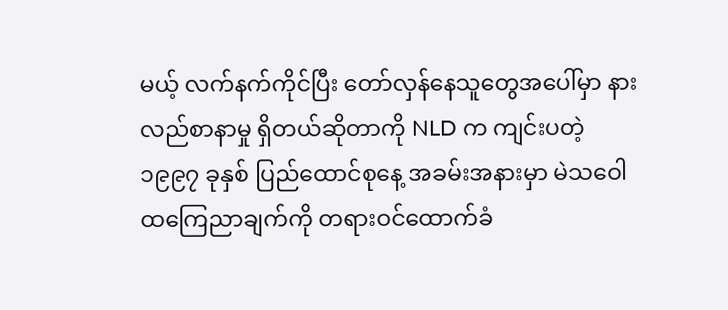မယ့် လက်နက်ကိုင်ပြီး တော်လှန်နေသူတွေအပေါ်မှာ နားလည်စာနာမှု ရှိတယ်ဆိုတာကို NLD က ကျင်းပတဲ့ ၁၉၉၇ ခုနှစ် ပြည်ထောင်စုနေ့ အခမ်းအနားမှာ မဲသဝေါထကြေညာချက်ကို တရားဝင်ထောက်ခံ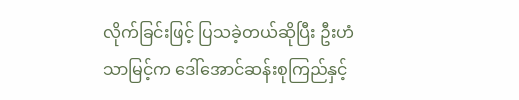လိုက်ခြင်းဖြင့် ပြသခဲ့တယ်ဆိုပြီး ဦးဟံသာမြင့်က ဒေါ်အောင်ဆန်းစုကြည်နှင့်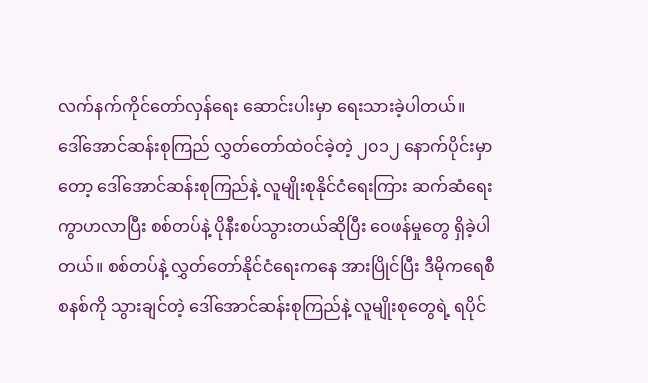လက်နက်ကိုင်တော်လှန်ရေး ဆောင်းပါးမှာ ရေးသားခဲ့ပါတယ်။
ဒေါ်အောင်ဆန်းစုကြည် လွှတ်တော်ထဲဝင်ခဲ့တဲ့ ၂၀၁၂ နောက်ပိုင်းမှာတော့ ဒေါ်အောင်ဆန်းစုကြည်နဲ့ လူမျိုးစုနိုင်ငံရေးကြား ဆက်ဆံရေး ကွာဟလာပြီး စစ်တပ်နဲ့ ပိုနီးစပ်သွားတယ်ဆိုပြီး ဝေဖန်မှုတွေ ရှိခဲ့ပါတယ်။ စစ်တပ်နဲ့ လွှတ်တော်နိုင်ငံရေးကနေ အားပြိုင်ပြီး ဒီမိုကရေစီစနစ်ကို သွားချင်တဲ့ ဒေါ်အောင်ဆန်းစုကြည်နဲ့ လူမျိုးစုတွေရဲ့ ရပိုင်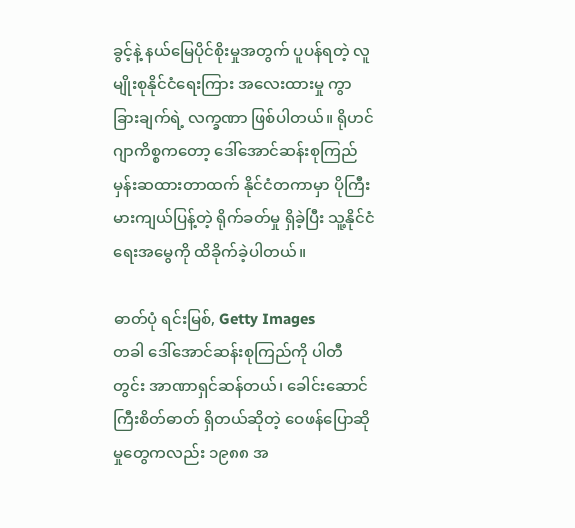ခွင့်နဲ့ နယ်မြေပိုင်စိုးမှုအတွက် ပူပန်ရတဲ့ လူမျိုးစုနိုင်ငံရေးကြား အလေးထားမှု ကွာခြားချက်ရဲ့ လက္ခဏာ ဖြစ်ပါတယ်။ ရိုဟင်ဂျာကိစ္စကတော့ ဒေါ်အောင်ဆန်းစုကြည် မှန်းဆထားတာထက် နိုင်ငံတကာမှာ ပိုကြီးမားကျယ်ပြန့်တဲ့ ရိုက်ခတ်မှု ရှိခဲ့ပြီး သူ့နိုင်ငံရေးအမွေကို ထိခိုက်ခဲ့ပါတယ်။

ဓာတ်ပုံ ရင်းမြစ်, Getty Images
တခါ ဒေါ်အောင်ဆန်းစုကြည်ကို ပါတီတွင်း အာဏာရှင်ဆန်တယ်၊ ခေါင်းဆောင်ကြီးစိတ်ဓာတ် ရှိတယ်ဆိုတဲ့ ဝေဖန်ပြောဆိုမှုတွေကလည်း ၁၉၈၈ အ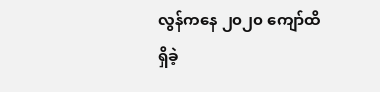လွန်ကနေ ၂၀၂၀ ကျော်ထိ ရှိခဲ့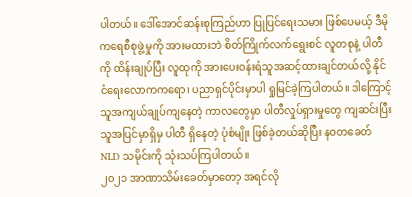ပါတယ်။ ဒေါ်အောင်ဆန်းစုကြည်ဟာ ပြုပြင်ရေးသမား ဖြစ်ပေမယ့် ဒီမိုကရေစီစုဖွဲ့မှုကို အားမထားဘဲ စိတ်ကြိုက်လက်ရွေးစင် လူတစုနဲ့ ပါတီကို ထိန်းချုပ်ပြီး လူထုကို အားပေးဝန်းရံသူအဆင့်ထားချင်တယ်လို့ နိုင်ငံရေးလောကကရော၊ ပညာရှင်ပိုင်းမှာပါ ရှုမြင်ခဲ့ကြပါတယ်။ ဒါကြောင့် သူအကျယ်ချုပ်ကျနေတဲ့ ကာလတွေမှာ ပါတီလှုပ်ရှားမှုတွေ ကျဆင်းပြီး သူအပြင်မှာရှိမှ ပါတီ ရှိနေတဲ့ ပုံစံမျိုး ဖြစ်ခဲ့တယ်ဆိုပြီး နဝတခေတ် NLD သမိုင်းကို သုံးသပ်ကြပါတယ်။
၂၀၂၁ အာဏာသိမ်းခေတ်မှာတော့ အရင်လို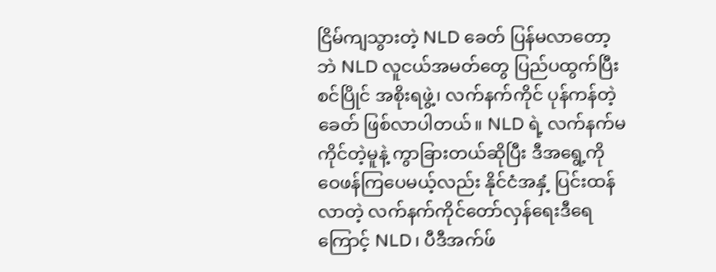ငြိမ်ကျသွားတဲ့ NLD ခေတ် ပြန်မလာတော့ဘဲ NLD လူငယ်အမတ်တွေ ပြည်ပထွက်ပြီး စင်ပြိုင် အစိုးရဖွဲ့၊ လက်နက်ကိုင် ပုန်ကန်တဲ့ခေတ် ဖြစ်လာပါတယ်။ NLD ရဲ့ လက်နက်မကိုင်တဲ့မူနဲ့ ကွာခြားတယ်ဆိုပြီး ဒီအရွေ့ကို ဝေဖန်ကြပေမယ့်လည်း နိုင်ငံအနှံ့ ပြင်းထန်လာတဲ့ လက်နက်ကိုင်တော်လှန်ရေးဒီရေကြောင့် NLD၊ ပီဒီအက်ဖ်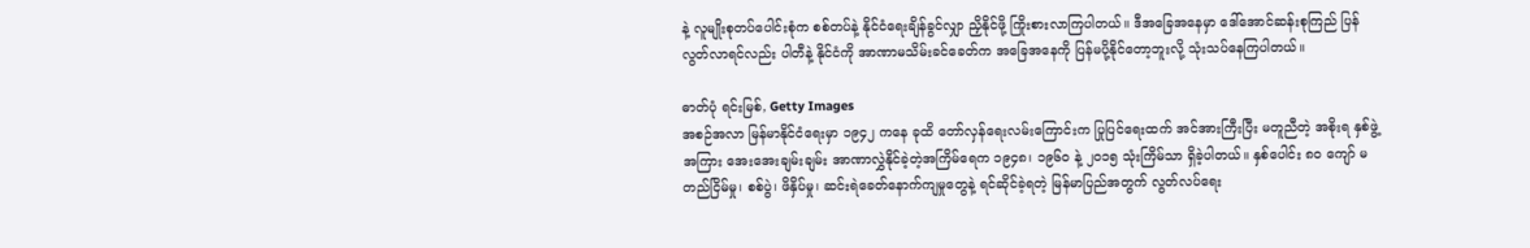နဲ့ လူမျိုးစုတပ်ပေါင်းစုံက စစ်တပ်နဲ့ နိုင်ငံရေးချိန်ခွင်လျှာ ညှိနိုင်ဖို့ ကြိုးစားလာကြပါတယ်။ ဒီအခြေအနေမှာ ဒေါ်အောင်ဆန်းစုကြည် ပြန်လွတ်လာရင်လည်း ပါတီနဲ့ နိုင်ငံကို အာဏာမသိမ်းခင်ခေတ်က အခြေအနေကို ပြန်မပို့နိုင်တော့ဘူးလို့ သုံးသပ်နေကြပါတယ်။

ဓာတ်ပုံ ရင်းမြစ်, Getty Images
အစဉ်အလာ မြန်မာနိုင်ငံရေးမှာ ၁၉၄၂ ကနေ ခုထိ တော်လှန်ရေးလမ်းကြောင်းက ပြုပြင်ရေးထက် အင်အားကြီးပြီး မတူညီတဲ့ အစိုးရ နှစ်ဖွဲ့အကြား အေးအေးချမ်းချမ်း အာဏာလွှဲနိုင်ခဲ့တဲ့အကြိမ်ရေက ၁၉၄၈၊ ၁၉၆၀ နဲ့ ၂၀၁၅ သုံးကြိမ်သာ ရှိခဲ့ပါတယ်။ နှစ်ပေါင်း ၈၀ ကျော် မတည်ငြိမ်မှု၊ စစ်ပွဲ၊ ဖိနှိပ်မှု၊ ဆင်းရဲခေတ်နောက်ကျမှုတွေနဲ့ ရင်ဆိုင်ခဲ့ရတဲ့ မြန်မာပြည်အတွက် လွတ်လပ်ရေး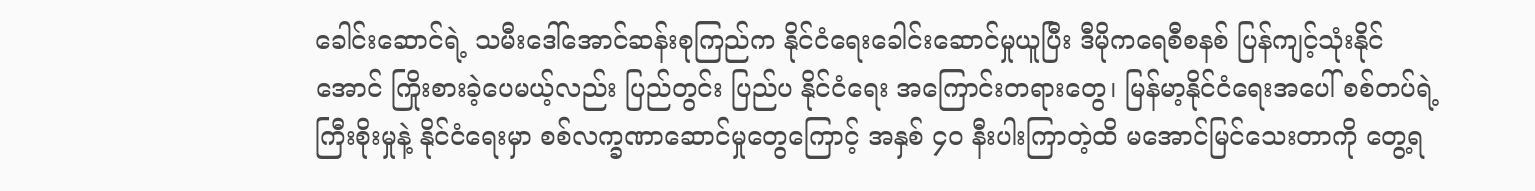ခေါင်းဆောင်ရဲ့ သမီးဒေါ်အောင်ဆန်းစုကြည်က နိုင်ငံရေးခေါင်းဆောင်မှုယူပြီး ဒီမိုကရေစီစနစ် ပြန်ကျင့်သုံးနိုင်အောင် ကြိုးစားခဲ့ပေမယ့်လည်း ပြည်တွင်း ပြည်ပ နိုင်ငံရေး အကြောင်းတရားတွေ၊ မြန်မာ့နိုင်ငံရေးအပေါ် စစ်တပ်ရဲ့ ကြီးစိုးမှုနဲ့ နိုင်ငံရေးမှာ စစ်လက္ခဏာဆောင်မှုတွေကြောင့် အနှစ် ၄၀ နီးပါးကြာတဲ့ထိ မအောင်မြင်သေးတာကို တွေ့ရ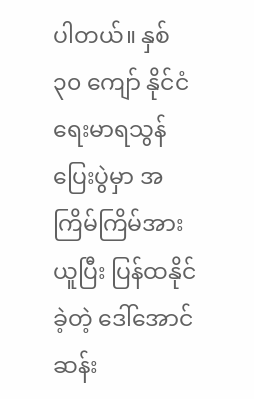ပါတယ်။ နှစ် ၃၀ ကျော် နိုင်ငံရေးမာရသွန်ပြေးပွဲမှာ အကြိမ်ကြိမ်အားယူပြီး ပြန်ထနိုင်ခဲ့တဲ့ ဒေါ်အောင်ဆန်း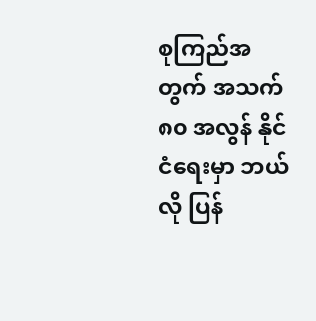စုကြည်အတွက် အသက် ၈၀ အလွန် နိုင်ငံရေးမှာ ဘယ်လို ပြန်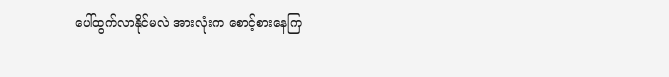ပေါ်ထွက်လာနိုင်မလဲ အားလုံးက စောင့်စားနေကြ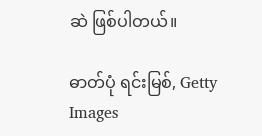ဆဲ ဖြစ်ပါတယ်။

ဓာတ်ပုံ ရင်းမြစ်, Getty Images